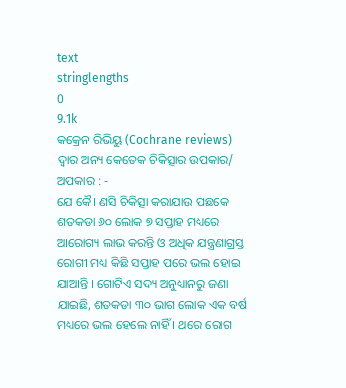text
stringlengths
0
9.1k
କକ୍ରେନ ରିଭିୟୁ (Cochrane reviews) ଦ୍ବାର ଅନ୍ୟ କେତେକ ଚିକିତ୍ସାର ଉପକାର/ ଅପକାର : -
ଯେ କୈ। ଣସି ଚିକିତ୍ସା କରାଯାଉ ପଛକେ ଶତକଡା ୬୦ ଲୋକ ୭ ସପ୍ତାହ ମଧ୍ୟରେ ଆରୋଗ୍ୟ ଲାଭ କରନ୍ତି ଓ ଅଧିକ ଯନ୍ତ୍ରଣାଗ୍ରସ୍ତ ରୋଗୀ ମଧ୍ୟ କିଛି ସପ୍ତାହ ପରେ ଭଲ ହୋଇ ଯାଆନ୍ତି । ଗୋଟିଏ ସଦ୍ୟ ଅନୁଧ୍ୟାନରୁ ଜଣା ଯାଇଛି, ଶତକଡା ୩୦ ଭାଗ ଲୋକ ଏକ ବର୍ଷ ମଧ୍ୟରେ ଭଲ ହେଲେ ନାହିଁ । ଥରେ ରୋଗ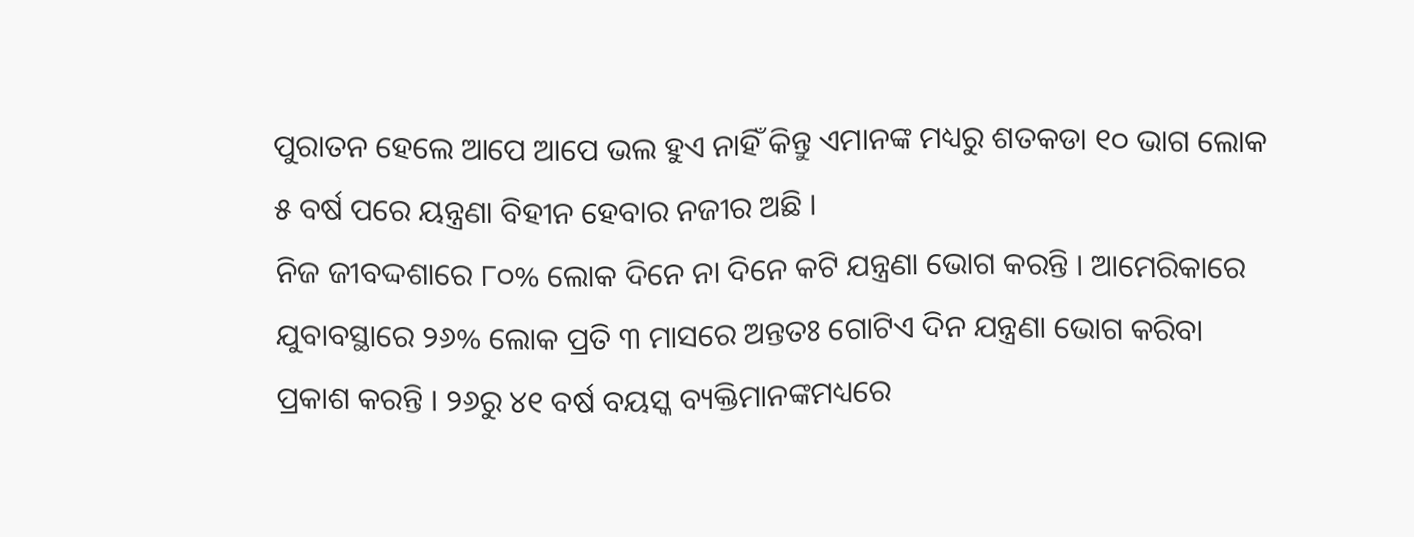ପୁରାତନ ହେଲେ ଆପେ ଆପେ ଭଲ ହୁଏ ନାହିଁ କିନ୍ତୁ ଏମାନଙ୍କ ମଧ୍ୟରୁ ଶତକଡା ୧୦ ଭାଗ ଲୋକ ୫ ବର୍ଷ ପରେ ୟନ୍ତ୍ରଣା ବିହୀନ ହେବାର ନଜୀର ଅଛି ।
ନିଜ ଜୀବଦ୍ଦଶାରେ ୮୦% ଲୋକ ଦିନେ ନା ଦିନେ କଟି ଯନ୍ତ୍ରଣା ଭୋଗ କରନ୍ତି । ଆମେରିକାରେ ଯୁବାବସ୍ଥାରେ ୨୬% ଲୋକ ପ୍ରତି ୩ ମାସରେ ଅନ୍ତତଃ ଗୋଟିଏ ଦିନ ଯନ୍ତ୍ରଣା ଭୋଗ କରିବା ପ୍ରକାଶ କରନ୍ତି । ୨୬ରୁ ୪୧ ବର୍ଷ ବୟସ୍କ ବ୍ୟକ୍ତିମାନଙ୍କମଧ୍ୟରେ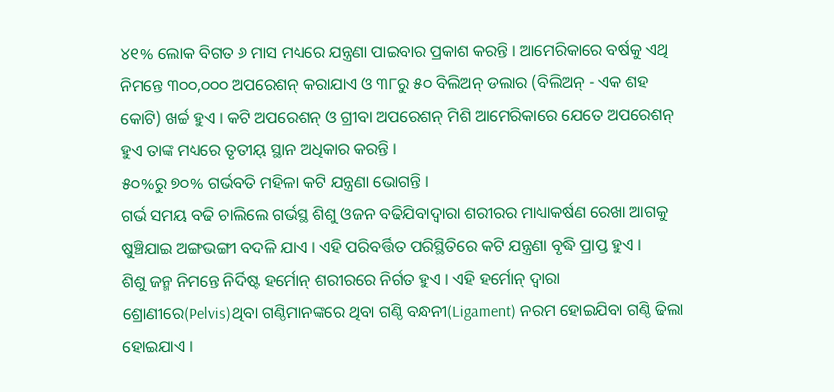୪୧% ଲୋକ ବିଗତ ୬ ମାସ ମଧ୍ୟରେ ଯନ୍ତ୍ରଣା ପାଇବାର ପ୍ରକାଶ କରନ୍ତି । ଆମେରିକାରେ ବର୍ଷକୁ ଏଥି ନିମନ୍ତେ ୩୦୦,୦୦୦ ଅପରେଶନ୍ କରାଯାଏ ଓ ୩୮ରୁ ୫୦ ବିଲିଅନ୍ ଡଲାର (ବିଲିଅନ୍ - ଏକ ଶହ କୋଟି) ଖର୍ଚ୍ଚ ହୁଏ । କଟି ଅପରେଶନ୍ ଓ ଗ୍ରୀବା ଅପରେଶନ୍ ମିଶି ଆମେରିକାରେ ଯେତେ ଅପରେଶନ୍ ହୁଏ ତାଙ୍କ ମଧ୍ୟରେ ତୃତୀୟ୍ ସ୍ଥାନ ଅଧିକାର କରନ୍ତି ।
୫୦%ରୁ ୭୦% ଗର୍ଭବତି ମହିଳା କଟି ଯନ୍ତ୍ରଣା ଭୋଗନ୍ତି ।
ଗର୍ଭ ସମୟ ବଢି ଚାଲିଲେ ଗର୍ଭସ୍ଥ ଶିଶୁ ଓଜନ ବଢିଯିବାଦ୍ବାରା ଶରୀରର ମାଧ୍ୟାକର୍ଷଣ ରେଖା ଆଗକୁ ଷୁଞ୍ଚିଯାଇ ଅଙ୍ଗଭଙ୍ଗୀ ବଦଳି ଯାଏ । ଏହି ପରିବର୍ତ୍ତିତ ପରିସ୍ଥିତିରେ କଟି ଯନ୍ତ୍ରଣା ବୃଦ୍ଧି ପ୍ରାପ୍ତ ହୁଏ ।
ଶିଶୁ ଜନ୍ମ ନିମନ୍ତେ ନିର୍ଦିଷ୍ଟ ହର୍ମୋନ୍ ଶରୀରରେ ନିର୍ଗତ ହୁଏ । ଏହି ହର୍ମୋନ୍ ଦ୍ବାରା ଶ୍ରୋଣୀରେ(Pelvis)ଥିବା ଗଣ୍ଠିମାନଙ୍କରେ ଥିବା ଗଣ୍ଠି ବନ୍ଧନୀ(Ligament) ନରମ ହୋଇଯିବା ଗଣ୍ଠି ଢିଲା ହୋଇଯାଏ ।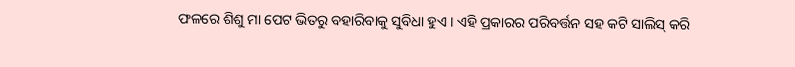ଫଳରେ ଶିଶୁ ମା ପେଟ ଭିତରୁ ବହାରିବାକୁ ସୁବିଧା ହୁଏ । ଏହି ପ୍ରକାରର ପରିବର୍ତ୍ତନ ସହ କଟି ସାଲିସ୍ କରି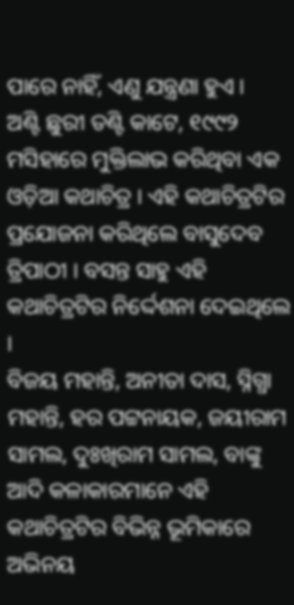ପାରେ ନାହିଁ, ଏଣୁ ଯନ୍ତ୍ରଣା ହୁଏ ।
ଅଣ୍ଟି ଛୁରୀ ତଣ୍ଟି କାଟେ, ୧୯୯୨ ମସିହାରେ ମୁକ୍ତିଲାଭ କରିଥିବା ଏକ ଓଡ଼ିଆ କଥାଚିତ୍ର । ଏହି କଥାଚିତ୍ରଟିର ପ୍ରଯୋଜନା କରିଥିଲେ ବାସୁଦେବ ତ୍ରିପାଠୀ । ବସନ୍ତ ସାହୁ ଏହି କଥାଚିତ୍ରଟିର ନିର୍ଦ୍ଦେଶନା ଦେଇଥିଲେ ।
ବିଜୟ ମହାନ୍ତି, ଅନୀତା ଦାସ, ସ୍ନିଗ୍ଧା ମହାନ୍ତି, ହର ପଟ୍ଟନାୟକ, ଜୟୀରାମ ସାମଲ, ଦୁଃଖିରାମ ସାମଲ, ବାଙ୍କୁ ଆଦି କଳାକାରମାନେ ଏହି କଥାଚିତ୍ରଟିର ବିଭିନ୍ନ ଭୂମିକାରେ ଅଭିନୟ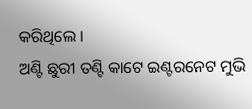କରିଥିଲେ ।
ଅଣ୍ଟି ଛୁରୀ ତଣ୍ଟି କାଟେ ଇଣ୍ଟରନେଟ ମୁଭି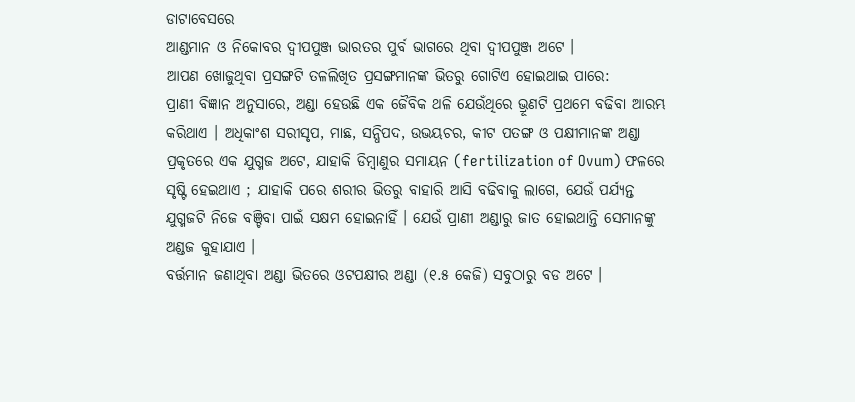ଡାଟାବେସରେ
ଆଣ୍ଡମାନ ଓ ନିକୋବର ଦ୍ଵୀପପୁଞ୍ଜ ଭାରତର ପୁର୍ବ ଭାଗରେ ଥିବା ଦ୍ଵୀପପୁଞ୍ଜ ଅଟେ ।
ଆପଣ ଖୋଜୁଥିବା ପ୍ରସଙ୍ଗଟି ତଳଲିଖିତ ପ୍ରସଙ୍ଗମାନଙ୍କ ଭିତରୁ ଗୋଟିଏ ହୋଇଥାଇ ପାରେ:
ପ୍ରାଣୀ ବିଜ୍ଞାନ ଅନୁସାରେ, ଅଣ୍ଡା ହେଉଛି ଏକ ଜୈବିକ ଥଳି ଯେଉଁଥିରେ ଭ୍ରୂଣଟି ପ୍ରଥମେ ବଢିବା ଆରମ୍ଭ କରିଥାଏ । ଅଧିକାଂଶ ସରୀସୃପ, ମାଛ, ସନ୍ଧିପଦ, ଉଭୟଚର, କୀଟ ପତଙ୍ଗ ଓ ପକ୍ଷୀମାନଙ୍କ ଅଣ୍ଡା ପ୍ରକୃତରେ ଏକ ଯୁଗ୍ମଜ ଅଟେ, ଯାହାକି ଡିମ୍ବାଣୁର ସମାୟନ (fertilization of Ovum) ଫଳରେ ସୃଷ୍ଟି ହେଇଥାଏ ; ଯାହାକି ପରେ ଶରୀର ଭିତରୁ ବାହାରି ଆସି ବଢିବାକୁ ଲାଗେ, ଯେଉଁ ପର୍ଯ୍ୟନ୍ତ ଯୁଗ୍ମଜଟି ନିଜେ ବଞ୍ଚିବା ପାଇଁ ସକ୍ଷମ ହୋଇନାହିଁ । ଯେଉଁ ପ୍ରାଣୀ ଅଣ୍ଡାରୁ ଜାତ ହୋଇଥାନ୍ତି ସେମାନଙ୍କୁ ଅଣ୍ଡଜ କୁହାଯାଏ ।
ବର୍ତ୍ତମାନ ଜଣାଥିବା ଅଣ୍ଡା ଭିତରେ ଓଟପକ୍ଷୀର ଅଣ୍ଡା (୧.୫ କେଜି) ସବୁଠାରୁ ବଡ ଅଟେ ।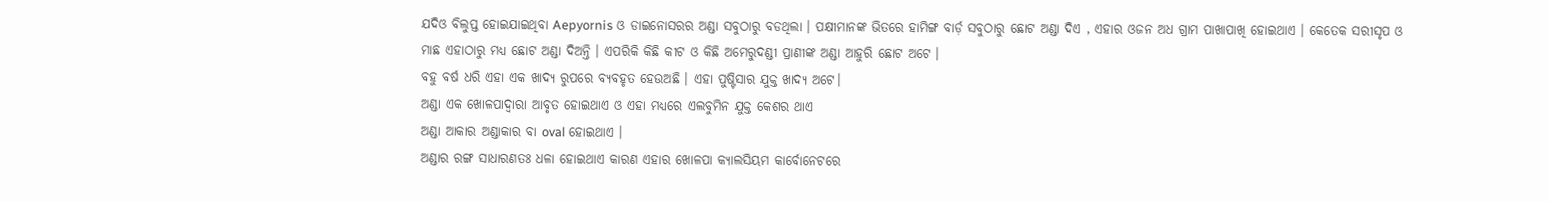ଯଦିଓ ବିଲୁପ୍ତ ହୋଇଯାଇଥିବା Aepyornis ଓ ଡାଇନୋସରର ଅଣ୍ଡା ସବୁଠାରୁ ବଡଥିଲା । ପକ୍ଷୀମାନଙ୍କ ଭିତରେ ହାମିଙ୍ଗ ବାର୍ଡ଼ ସବୁଠାରୁ ଛୋଟ ଅଣ୍ଡା ଦିଏ , ଏହାର ଓଜନ ଅଧ ଗ୍ରାମ ପାଖାପାଖି ହୋଇଥାଏ । କେତେକ ସରୀସୃପ ଓ ମାଛ ଏହାଠାରୁ ମଧ୍ୟ ଛୋଟ ଅଣ୍ଡା ଦିଅନ୍ତି । ଏପରିକି କିଛି କୀଟ ଓ କିଛି ଅମେରୁଦଣ୍ଡୀ ପ୍ରାଣୀଙ୍କ ଅଣ୍ଡା ଆହୁରି ଛୋଟ ଅଟେ ।
ବହୁ ବର୍ଷ ଧରି ଏହା ଏକ ଖାଦ୍ୟ ରୁପରେ ବ୍ୟବହୃତ ହେଉଅଛି । ଏହା ପୁଷ୍ଟିସାର ଯୁକ୍ତ ଖାଦ୍ୟ ଅଟେ।
ଅଣ୍ଡା ଏକ ଖୋଳପାଦ୍ଵାରା ଆବୃତ ହୋଇଥାଏ ଓ ଏହା ମଧ୍ୟରେ ଏଲବୁମିନ ଯୁକ୍ତ କେଶର ଥାଏ
ଅଣ୍ଡା ଆକାର ଅଣ୍ଡାକାର ବା oval ହୋଇଥାଏ ।
ଅଣ୍ଡାର ରଙ୍ଗ ସାଧାରଣତଃ ଧଳା ହୋଇଥାଏ କାରଣ ଏହାର ଖୋଳପା କ୍ୟାଲସିୟମ କାର୍ବୋନେଟରେ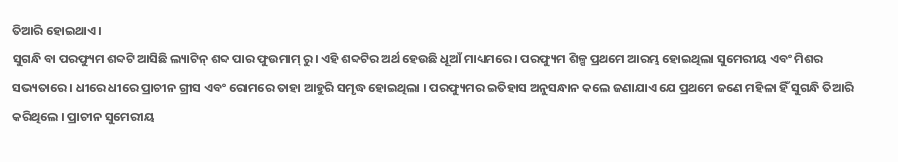ତିଆରି ହୋଇଥାଏ ।
ସୁଗନ୍ଧି ବା ପରଫ୍ୟୁମ ଶବ୍ଦଟି ଆସିଛି ଲ୍ୟାଟିନ୍ ଶବ୍ଦ ପାର ଫୁଉମାମ୍ ରୁ। ଏହି ଶବ୍ଦଟିର ଅର୍ଥ ହେଉଛି ଧୂଆଁ ମାଧ୍ୟମରେ । ପରଫ୍ୟୁମ ଶିଳ୍ପ ପ୍ରଥମେ ଆରମ୍ଭ ହୋଇଥିଲା ସୁମେରୀୟ ଏବଂ ମିଶର ସଭ୍ୟତାରେ । ଧୀରେ ଧୀରେ ପ୍ରାଚୀନ ଗ୍ରୀସ ଏବଂ ରୋମରେ ତାହା ଆହୁରି ସମୃଦ୍ଧ ହୋଇଥିଲା । ପରଫ୍ୟୁମର ଇତିହାସ ଅନୁସନ୍ଧାନ କଲେ ଜଣାଯାଏ ଯେ ପ୍ରଥମେ ଜଣେ ମହିଳା ହିଁ ସୁଗନ୍ଧି ତିଆରି କରିଥିଲେ । ପ୍ରାଚୀନ ସୁମେରୀୟ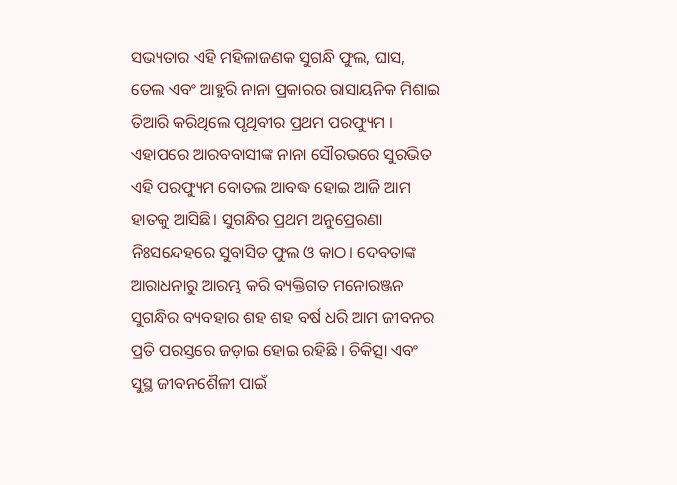ସଭ୍ୟତାର ଏହି ମହିଳାଜଣକ ସୁଗନ୍ଧି ଫୁଲ, ଘାସ, ତେଲ ଏବଂ ଆହୁରି ନାନା ପ୍ରକାରର ରାସାୟନିକ ମିଶାଇ ତିଆରି କରିଥିଲେ ପୃଥିବୀର ପ୍ରଥମ ପରଫ୍ୟୁମ । ଏହାପରେ ଆରବବାସୀଙ୍କ ନାନା ସୌରଭରେ ସୁରଭିତ ଏହି ପରଫ୍ୟୁମ ବୋତଲ ଆବଦ୍ଧ ହୋଇ ଆଜି ଆମ ହାତକୁ ଆସିଛି। ସୁଗନ୍ଧିର ପ୍ରଥମ ଅନୁପ୍ରେରଣା ନିଃସନ୍ଦେହରେ ସୁବାସିତ ଫୁଲ ଓ କାଠ। ଦେବତାଙ୍କ ଆରାଧନାରୁ ଆରମ୍ଭ କରି ବ୍ୟକ୍ତିଗତ ମନୋରଞ୍ଜନ ସୁଗନ୍ଧିର ବ୍ୟବହାର ଶହ ଶହ ବର୍ଷ ଧରି ଆମ ଜୀବନର ପ୍ରତି ପରସ୍ତରେ ଜଡ଼ାଇ ହୋଇ ରହିଛି । ଚିକିତ୍ସା ଏବଂ ସୁସ୍ଥ ଜୀବନଶୈଳୀ ପାଇଁ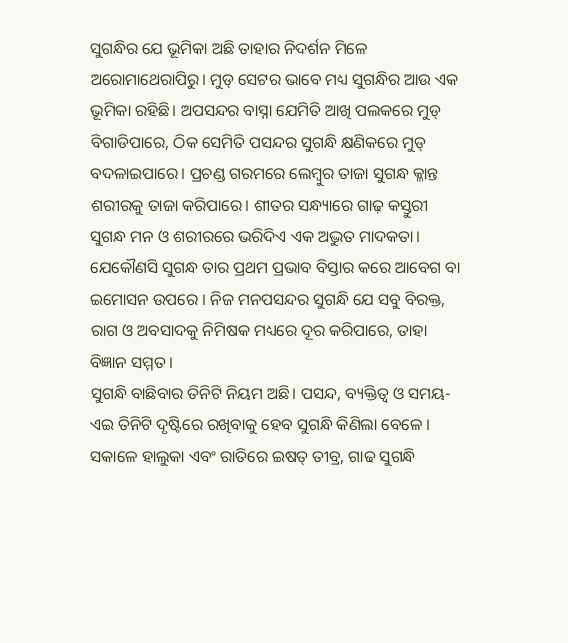ସୁଗନ୍ଧିର ଯେ ଭୂମିକା ଅଛି ତାହାର ନିଦର୍ଶନ ମିଳେ ଅରୋମାଥେରାପିରୁ। ମୁଡ୍ ସେଟର ଭାବେ ମଧ୍ୟ ସୁଗନ୍ଧିର ଆଉ ଏକ ଭୂମିକା ରହିଛି। ଅପସନ୍ଦର ବାସ୍ନା ଯେମିତି ଆଖି ପଲକରେ ମୁଡ୍ ବିଗାଡିପାରେ, ଠିକ ସେମିତି ପସନ୍ଦର ସୁଗନ୍ଧି କ୍ଷଣିକରେ ମୁଡ୍ ବଦଳାଇପାରେ। ପ୍ରଚଣ୍ଡ ଗରମରେ ଲେମ୍ବୁର ତାଜା ସୁଗନ୍ଧ କ୍ଳାନ୍ତ ଶରୀରକୁ ତାଜା କରିପାରେ। ଶୀତର ସନ୍ଧ୍ୟାରେ ଗାଢ଼ କସ୍ତୁରୀ ସୁଗନ୍ଧ ମନ ଓ ଶରୀରରେ ଭରିଦିଏ ଏକ ଅଦ୍ଭୁତ ମାଦକତା। ଯେକୌଣସି ସୁଗନ୍ଧ ତାର ପ୍ରଥମ ପ୍ରଭାବ ବିସ୍ତାର କରେ ଆବେଗ ବା ଇମୋସନ ଉପରେ । ନିଜ ମନପସନ୍ଦର ସୁଗନ୍ଧି ଯେ ସବୁ ବିରକ୍ତ, ରାଗ ଓ ଅବସାଦକୁ ନିମିଷକ ମଧ୍ୟରେ ଦୂର କରିପାରେ, ତାହା ବିଜ୍ଞାନ ସମ୍ମତ ।
ସୁଗନ୍ଧି ବାଛିବାର ତିନିଟି ନିୟମ ଅଛି। ପସନ୍ଦ, ବ୍ୟକ୍ତିତ୍ୱ ଓ ସମୟ- ଏଇ ତିନିଟି ଦୃଷ୍ଟିରେ ରଖିବାକୁ ହେବ ସୁଗନ୍ଧି କିଣିଲା ବେଳେ । ସକାଳେ ହାଲୁକା ଏବଂ ରାତିରେ ଇଷତ୍ ତୀବ୍ର, ଗାଢ ସୁଗନ୍ଧି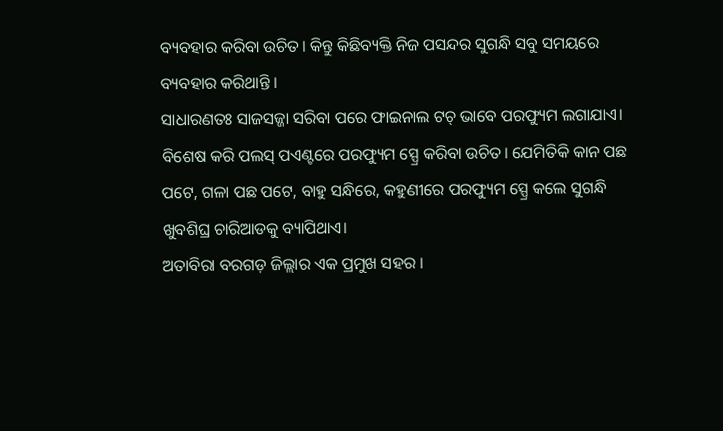ବ୍ୟବହାର କରିବା ଉଚିତ। କିନ୍ତୁ କିଛିବ୍ୟକ୍ତି ନିଜ ପସନ୍ଦର ସୁଗନ୍ଧି ସବୁ ସମୟରେ ବ୍ୟବହାର କରିଥାନ୍ତି ।
ସାଧାରଣତଃ ସାଜସଜ୍ଜା ସରିବା ପରେ ଫାଇନାଲ ଟଚ୍ ଭାବେ ପରଫ୍ୟୁମ ଲଗାଯାଏ। ବିଶେଷ କରି ପଲସ୍ ପଏଣ୍ଟରେ ପରଫ୍ୟୁମ ସ୍ପ୍ରେ କରିବା ଉଚିତ। ଯେମିତିକି କାନ ପଛ ପଟେ, ଗଳା ପଛ ପଟେ, ବାହୁ ସନ୍ଧିରେ, କହୁଣୀରେ ପରଫ୍ୟୁମ ସ୍ପ୍ରେ କଲେ ସୁଗନ୍ଧି ଖୁବଶିଘ୍ର ଚାରିଆଡକୁ ବ୍ୟାପିଥାଏ।
ଅତାବିରା ବରଗଡ଼ ଜିଲ୍ଲାର ଏକ ପ୍ରମୁଖ ସହର ।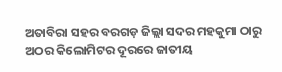ଅତାବିରା ସହର ବରଗଡ଼ ଜିଲ୍ଲା ସଦର ମହକୁମା ଠାରୁ ଅଠର କିଲୋମିଟର ଦୂରରେ ଜାତୀୟ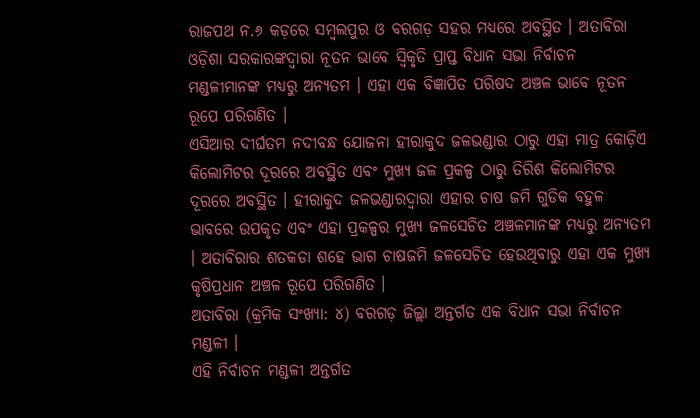ରାଜପଥ ନ.୬ କଡ଼ରେ ସମ୍ବଲପୁର ଓ ବରଗଡ଼ ସହର ମଧ୍ୟରେ ଅବସ୍ଥିତ । ଅତାବିରା ଓଡ଼ିଶା ସରକାରଙ୍କଦ୍ଵାରା ନୂତନ ଭାବେ ସ୍ଵିକୃତି ପ୍ରାପ୍ତ ବିଧାନ ସଭା ନିର୍ବାଚନ ମଣ୍ଡଳୀମାନଙ୍କ ମଧ୍ୟରୁ ଅନ୍ୟତମ । ଏହା ଏକ ବିଜ୍ଞାପିତ ପରିଷଦ ଅଞ୍ଚଳ ଭାବେ ନୂତନ ରୂପେ ପରିଗଣିତ ।
ଏସିଆର ଦୀର୍ଘତମ ନଦୀବନ୍ଧ ଯୋଜନା ହୀରାକୁଦ ଜଳଭଣ୍ଡାର ଠାରୁ ଏହା ମାତ୍ର କୋଡ଼ିଏ କିଲୋମିଟର ଦୂରରେ ଅବସ୍ଥିତ ଏବଂ ମୁଖ୍ୟ ଜଳ ପ୍ରକଳ୍ପ ଠାରୁ ତିରିଶ କିଲୋମିଟର ଦୂରରେ ଅବସ୍ଥିତ । ହୀରାକୁଦ ଜଳଭଣ୍ଡାରଦ୍ଵାରା ଏହାର ଚାଷ ଜମି ଗୁଡିକ ବହୁଳ ଭାବରେ ଉପକୃତ ଏବଂ ଏହା ପ୍ରକଳ୍ପର ମୁଖ୍ୟ ଜଳସେଚିତ ଅଞ୍ଚଳମାନଙ୍କ ମଧ୍ୟରୁ ଅନ୍ୟତମ । ଅତାବିରାର ଶତକଡା ଶହେ ଭାଗ ଚାଷଜମି ଜଳସେଚିତ ହେଉଥିବାରୁ ଏହା ଏକ ମୁଖ୍ୟ କୃଷିପ୍ରଧାନ ଅଞ୍ଚଳ ରୂପେ ପରିଗଣିତ ।
ଅତାବିରା (କ୍ରମିକ ସଂଖ୍ୟା: ୪) ବରଗଡ଼ ଜିଲ୍ଲା ଅନ୍ତର୍ଗତ ଏକ ବିଧାନ ସଭା ନିର୍ବାଚନ ମଣ୍ଡଳୀ ।
ଏହି ନିର୍ବାଚନ ମଣ୍ଡଳୀ ଅନ୍ତର୍ଗତ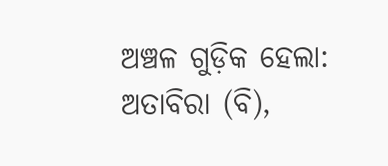ଅଞ୍ଚଳ ଗୁଡ଼ିକ ହେଲା: ଅତାବିରା (ବି),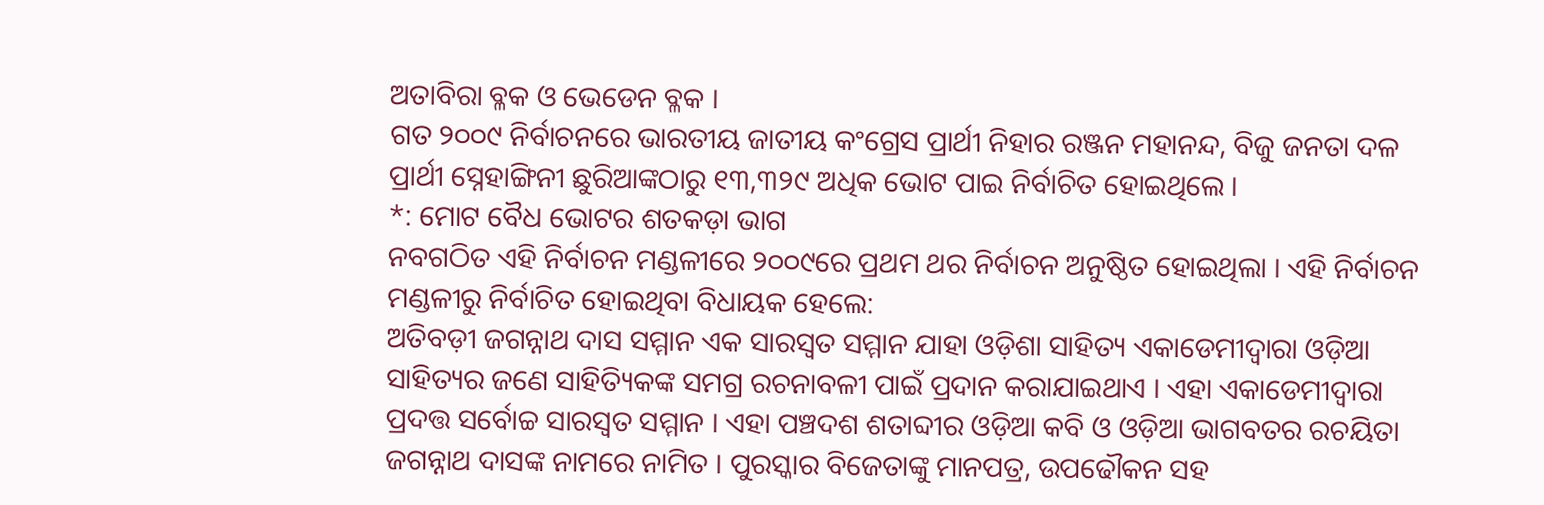ଅତାବିରା ବ୍ଳକ ଓ ଭେଡେନ ବ୍ଳକ ।
ଗତ ୨୦୦୯ ନିର୍ବାଚନରେ ଭାରତୀୟ ଜାତୀୟ କଂଗ୍ରେସ ପ୍ରାର୍ଥୀ ନିହାର ରଞ୍ଜନ ମହାନନ୍ଦ, ବିଜୁ ଜନତା ଦଳ ପ୍ରାର୍ଥୀ ସ୍ନେହାଙ୍ଗିନୀ ଛୁରିଆଙ୍କଠାରୁ ୧୩,୩୨୯ ଅଧିକ ଭୋଟ ପାଇ ନିର୍ବାଚିତ ହୋଇଥିଲେ ।
*: ମୋଟ ବୈଧ ଭୋଟର ଶତକଡ଼ା ଭାଗ
ନବଗଠିତ ଏହି ନିର୍ବାଚନ ମଣ୍ଡଳୀରେ ୨୦୦୯ରେ ପ୍ରଥମ ଥର ନିର୍ବାଚନ ଅନୁଷ୍ଠିତ ହୋଇଥିଲା । ଏହି ନିର୍ବାଚନ ମଣ୍ଡଳୀରୁ ନିର୍ବାଚିତ ହୋଇଥିବା ବିଧାୟକ ହେଲେ:
ଅତିବଡ଼ୀ ଜଗନ୍ନାଥ ଦାସ ସମ୍ମାନ ଏକ ସାରସ୍ୱତ ସମ୍ମାନ ଯାହା ଓଡ଼ିଶା ସାହିତ୍ୟ ଏକାଡେମୀଦ୍ୱାରା ଓଡ଼ିଆ ସାହିତ୍ୟର ଜଣେ ସାହିତ୍ୟିକଙ୍କ ସମଗ୍ର ରଚନାବଳୀ ପାଇଁ ପ୍ରଦାନ କରାଯାଇଥାଏ । ଏହା ଏକାଡେମୀଦ୍ୱାରା ପ୍ରଦତ୍ତ ସର୍ବୋଚ୍ଚ ସାରସ୍ଵତ ସମ୍ମାନ । ଏହା ପଞ୍ଚଦଶ ଶତାବ୍ଦୀର ଓଡ଼ିଆ କବି ଓ ଓଡ଼ିଆ ଭାଗବତର ରଚୟିତା ଜଗନ୍ନାଥ ଦାସଙ୍କ ନାମରେ ନାମିତ । ପୁରସ୍କାର ବିଜେତାଙ୍କୁ ମାନପତ୍ର, ଉପଢୌକନ ସହ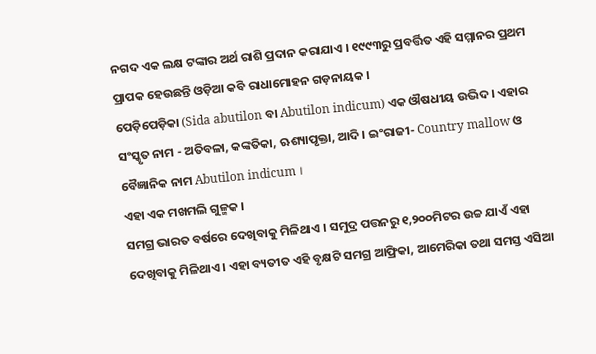ନଗଦ ଏକ ଲକ୍ଷ ଟଙ୍କାର ଅର୍ଥ ରାଶି ପ୍ରଦାନ କରାଯାଏ । ୧୯୯୩ରୁ ପ୍ରବର୍ତ୍ତିତ ଏହି ସମ୍ମାନର ପ୍ରଥମ ପ୍ରାପକ ହେଉଛନ୍ତି ଓଡ଼ିଆ କବି ରାଧାମୋହନ ଗଡ଼ନାୟକ ।
ପେଡ଼ିପେଡ଼ିକା (Sida abutilon ବା Abutilon indicum) ଏକ ଔଷଧୀୟ ଉଦ୍ଭିଦ । ଏହାର ସଂସ୍କୃତ ନାମ - ଅତିବଳା, କଙ୍କତିକା, ଋଶ୍ୟାପୃକ୍ତା, ଆଦି । ଇଂରାଜୀ- Country mallow ଓ ବୈଜ୍ଞାନିକ ନାମ Abutilon indicum ।
ଏହା ଏକ ମଖମଲି ଗୁଳ୍ମକ ।
ସମଗ୍ର ଭାରତ ବର୍ଷରେ ଦେଖିବାକୁ ମିଳିଥାଏ । ସମୁଦ୍ର ପତ୍ତନରୁ ୧,୨୦୦ମିଟର ଉଚ୍ଚ ଯାଏଁ ଏହା ଦେଖିବାକୁ ମିଳିଥାଏ । ଏହା ବ୍ୟତୀତ ଏହି ବୃକ୍ଷଟି ସମଗ୍ର ଆଫ୍ରିକା, ଆମେରିକା ତଥା ସମସ୍ତ ଏସିଆ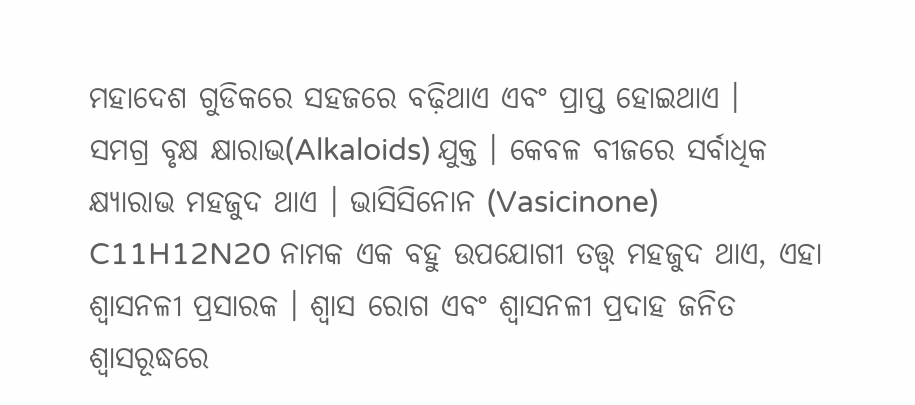ମହାଦେଶ ଗୁଡିକରେ ସହଜରେ ବଢ଼ିଥାଏ ଏବଂ ପ୍ରାପ୍ତ ହୋଇଥାଏ ।
ସମଗ୍ର ବୃକ୍ଷ କ୍ଷାରାଭ(Alkaloids) ଯୁକ୍ତ । କେବଳ ବୀଜରେ ସର୍ବାଧିକ କ୍ଷ୍ୟାରାଭ ମହଜୁଦ ଥାଏ । ଭାସିସିନୋନ (Vasicinone) C11H12N20 ନାମକ ଏକ ବହୁ ଉପଯୋଗୀ ତତ୍ତ୍ଵ ମହଜୁଦ ଥାଏ, ଏହା ଶ୍ଵାସନଳୀ ପ୍ରସାରକ । ଶ୍ଵାସ ରୋଗ ଏବଂ ଶ୍ଵାସନଳୀ ପ୍ରଦାହ ଜନିତ ଶ୍ଵାସରୂଦ୍ଧରେ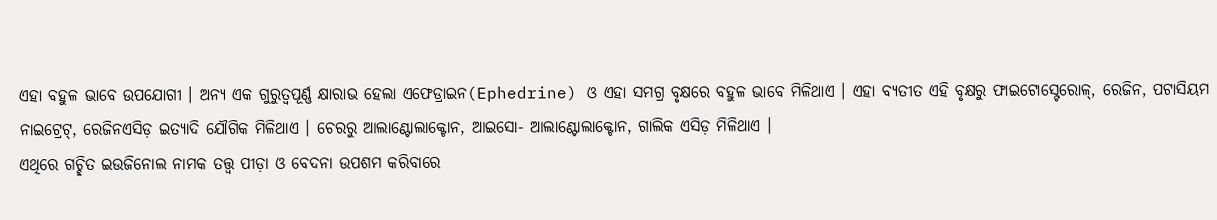ଏହା ବହୁଳ ଭାବେ ଉପଯୋଗୀ । ଅନ୍ୟ ଏକ ଗୁରୁତ୍ୱପୂର୍ଣ୍ଣ କ୍ଷାରାଭ ହେଲା ଏଫେଡ୍ରାଇନ(Ephedrine) ଓ ଏହା ସମଗ୍ର ବୃକ୍ଷରେ ବହୁଳ ଭାବେ ମିଳିଥାଏ । ଏହା ବ୍ୟତୀତ ଏହି ବୃକ୍ଷରୁ ଫାଇଟୋସ୍ଟେରୋଳ୍, ରେଜିନ, ପଟାସିୟମ ନାଇଟ୍ରେଟ୍, ରେଜିନଏସିଡ଼ ଇତ୍ୟାଦି ଯୌଗିକ ମିଳିଥାଏ । ଚେରରୁ ଆଲାଣ୍ଟୋଲାକ୍ଟୋନ, ଆଇସୋ- ଆଲାଣ୍ଟୋଲାକ୍ଟୋନ, ଗାଲିକ ଏସିଡ଼ ମିଳିଥାଏ ।
ଏଥିରେ ଗଚ୍ଛିତ ଇଉଜିନୋଲ ନାମକ ତତ୍ତ୍ଵ ପୀଡ଼ା ଓ ବେଦନା ଉପଶମ କରିବାରେ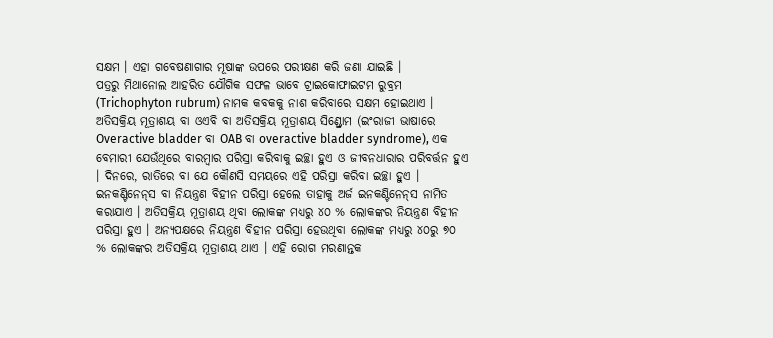ସକ୍ଷମ । ଏହା ଗବେଷଣାଗାର ମୂଷାଙ୍କ ଉପରେ ପରୀକ୍ଷଣ କରି ଜଣା ଯାଇଛି ।
ପତ୍ରରୁ ମିଥାନୋଲ ଆହରିତ ଯୌଗିକ ସଫଳ ଭାବେ ଟ୍ରାଇକୋଫାଇଟମ ରୁବ୍ରମ (Trichophyton rubrum) ନାମକ କବକକୁ ନାଶ କରିବାରେ ସକ୍ଷମ ହୋଇଥାଏ ।
ଅତିସକ୍ରିୟ ମୂତ୍ରାଶୟ ବା ଓଏବି ବା ଅତିସକ୍ରିୟ ମୂତ୍ରାଶୟ ସିଣ୍ଡ୍ରୋମ (ଇଂରାଜୀ ଭାଷାରେ Overactive bladder ବା OAB ବା overactive bladder syndrome), ଏକ ବେମାରୀ ଯେଉଁଥିରେ ବାରମ୍ବାର ପରିସ୍ରା କରିବାକୁ ଇଚ୍ଛା ହୁଏ ଓ ଜୀବନ‌ଧାରାର ପରିବର୍ତ୍ତନ ହୁଏ । ଦିନରେ, ରାତିରେ ବା ଯେ କୌଣସି ସମୟରେ ଏହି ପରିସ୍ରା କରିବା ଇଚ୍ଛା ହୁଏ । ଇନ‌କଣ୍ଟିନେନ୍‌ସ ବା ନିୟନ୍ତ୍ରଣ ବିହୀନ ପରିସ୍ରା ହେଲେ ତାହାକୁ ଅର୍ଜ ଇନ‌କଣ୍ଟିନେନ୍‌ସ ନାମିତ କରାଯାଏ । ଅତିସକ୍ରିୟ ମୂତ୍ରାଶୟ ଥିବା ଲୋକଙ୍କ ମଧ୍ୟରୁ ୪୦ % ଲୋକଙ୍କର ନିୟନ୍ତ୍ରଣ ବିହୀନ ପରିସ୍ରା ହୁଏ । ଅନ୍ୟପକ୍ଷରେ ନିୟନ୍ତ୍ରଣ ବିହୀନ ପରିସ୍ରା ହେଉଥିବା ଲୋକଙ୍କ ମଧ୍ୟରୁ ୪୦ରୁ ୭୦ % ଲୋକଙ୍କର ଅତିସକ୍ରିୟ ମୂତ୍ରାଶୟ ଥାଏ । ଏହି ରୋଗ ମରଣାନ୍ତକ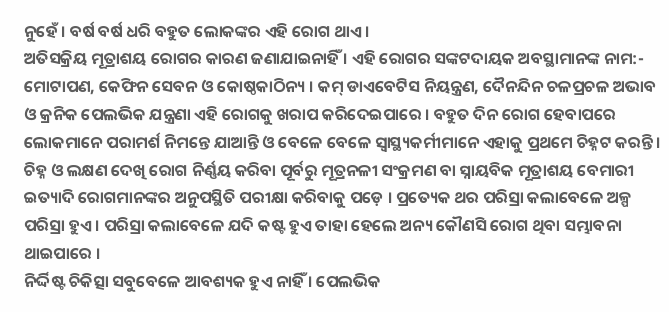ନୁହେଁ । ବର୍ଷ ବର୍ଷ ଧରି ବ‌ହୁତ ଲୋକଙ୍କର ଏହି ରୋଗ ଥାଏ ।
ଅତିସକ୍ରିୟ ମୂତ୍ରାଶୟ ରୋଗର କାରଣ ଜଣାଯାଇନାହିଁ । ଏହି ରୋଗର ସଙ୍କଟଦାୟକ ଅବସ୍ଥାମାନଙ୍କ ନାମ:- ମୋଟାପଣ, କେଫିନ ସେବନ ଓ କୋଷ୍ଠକାଠିନ୍ୟ । କମ୍ ଡାଏବେଟିସ ନିୟନ୍ତ୍ରଣ, ଦୈନ‌ନ୍ଦିନ ଚଳପ୍ରଚଳ ଅଭାବ ଓ କ୍ରନିକ ପେଲଭିକ ଯନ୍ତ୍ରଣା ଏହି ରୋଗକୁ ଖରାପ କରିଦେଇପାରେ । ବ‌ହୁତ ଦିନ ରୋଗ ହେବାପରେ ଲୋକମାନେ ପରାମର୍ଶ ନିମନ୍ତେ ଯାଆନ୍ତି ଓ ବେଳେ ବେଳେ ସ୍ୱାସ୍ଥ୍ୟକର୍ମୀମାନେ ଏହାକୁ ପ୍ରଥମେ ଚିହ୍ନଟ କରନ୍ତି । ଚିହ୍ନ ଓ ଲକ୍ଷଣ ଦେଖି ରୋଗ ନିର୍ଣ୍ଣୟ କରିବା ପୂର୍ବରୁ ମୂତ୍ରନଳୀ ସଂକ୍ରମଣ ବା ସ୍ନାୟବିକ ମୂତ୍ରାଶୟ ବେମାରୀ ଇତ୍ୟାଦି ରୋଗମାନଙ୍କର ଅନୁପସ୍ଥିତି ପରୀକ୍ଷା କରିବାକୁ ପଡ଼େ । ପ୍ରତ୍ୟେକ ଥର ପରିସ୍ରା କଲାବେଳେ ଅଳ୍ପ ପରିସ୍ରା ହୁଏ । ପରିସ୍ରା କଲାବେଳେ ଯଦି କଷ୍ଟ ହୁଏ ତାହା ହେଲେ ଅନ୍ୟ କୌଣସି ରୋଗ ଥିବା ସମ୍ଭାବନା ଥାଇପାରେ ।
ନିର୍ଦ୍ଦିଷ୍ଟ ଚିକିତ୍ସା ସବୁବେଳେ ଆବଶ୍ୟକ ହୁଏ ନାହିଁ । ପେଲଭିକ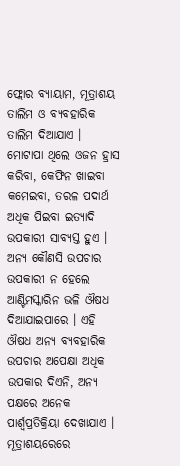ଫ୍ଲୋର ବ୍ୟାୟାମ, ମୂତ୍ରାଶୟ ତାଲିମ ଓ ବ୍ୟବ‌ହାରିକ ତାଲିମ ଦିଆଯାଏ । ମୋଟାପା ଥିଲେ ଓଜନ ହ୍ରାସ କରିବା, କେଫିନ ଖାଇବା କମେଇବା, ତରଳ ପଦାର୍ଥ ଅଧିକ ପିଇବା ଇତ୍ୟାଦି ଉପକାରୀ ସାବ୍ୟସ୍ତ ହୁଏ । ଅନ୍ୟ କୌଣସି ଉପଚାର ଉପକାରୀ ନ ହେଲେ ଆଣ୍ଟିମସ୍କାରିନ ଭଳି ଔଷଧ ଦିଆଯାଇପାରେ । ଏହି ଔଷଧ ଅନ୍ୟ ବ୍ୟବ‌ହାରିକ ଉପଚାର ଅପେକ୍ଷା ଅଧିକ ଉପକାର ଦିଏନି, ଅନ୍ୟ ପକ୍ଷରେ ଅନେକ ପାର୍ଶ୍ୱପ୍ରତିକ୍ରିୟା ଦେଖାଯାଏ । ମୂତ୍ରାଶୟରେରେ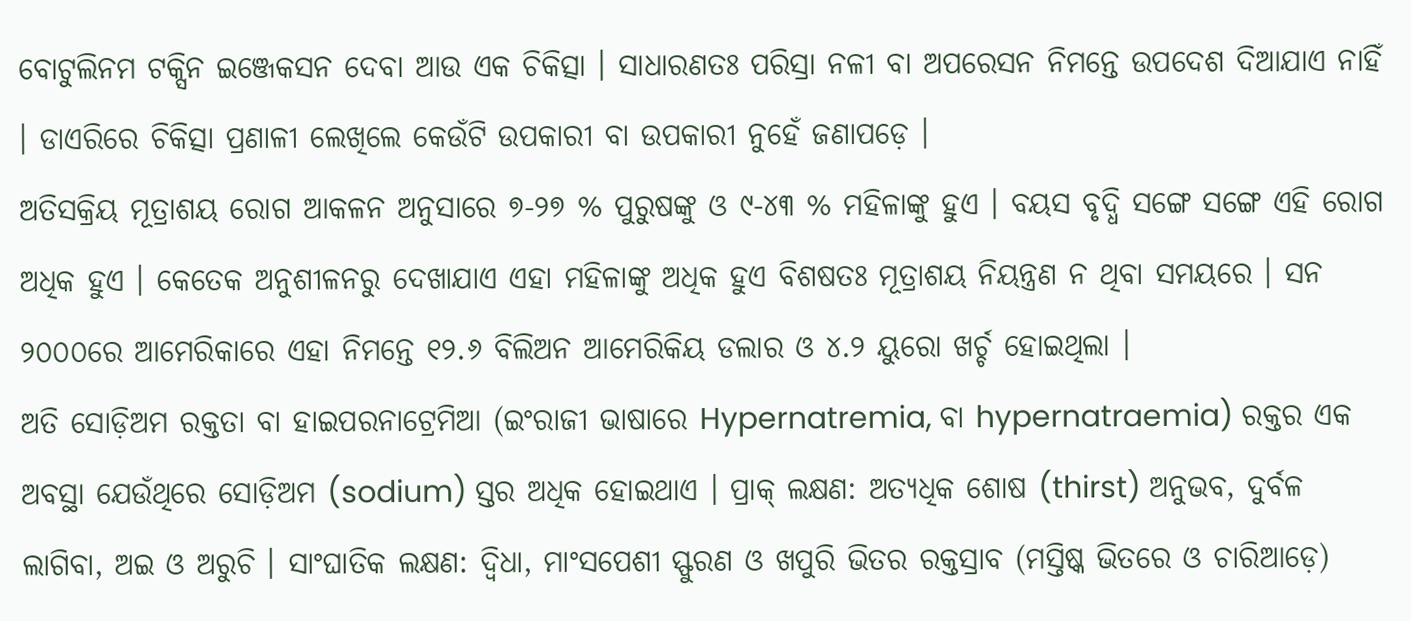ବୋଟୁଲିନମ ଟକ୍ସିନ ଇଞ୍ଜେକସନ ଦେବା ଆଉ ଏକ ଚିକିତ୍ସା । ସାଧାରଣତଃ ପରିସ୍ରା ନଳୀ ବା ଅପରେସନ ନିମନ୍ତେ ଉପଦେଶ ଦିଆଯାଏ ନାହିଁ । ଡାଏରିରେ ଚିକିତ୍ସା ପ୍ରଣାଳୀ ଲେଖିଲେ କେଉଁଟି ଉପକାରୀ ବା ଉପକାରୀ ନୁହେଁ ଜଣାପଡ଼େ ।
ଅତିସକ୍ରିୟ ମୂତ୍ରାଶୟ ରୋଗ ଆକଳନ ଅନୁସାରେ ୭-୨୭ % ପୁରୁଷଙ୍କୁ ଓ ୯-୪୩ % ମହିଳାଙ୍କୁ ହୁଏ । ବୟସ ବୃଦ୍ଧି ସଙ୍ଗେ ସଙ୍ଗେ ଏହି ରୋଗ ଅଧିକ ହୁଏ । କେତେକ ଅନୁଶୀଳନରୁ ଦେଖାଯାଏ ଏହା ମହିଳାଙ୍କୁ ଅଧିକ ହୁଏ ବିଶଷତଃ ମୂତ୍ରାଶୟ ନିୟନ୍ତ୍ରଣ ନ ଥିବା ସମୟରେ । ସନ ୨୦୦୦ରେ ଆମେରିକାରେ ଏହା ନିମନ୍ତେ ୧୨.୬ ବିଲିଅନ ଆମେରିକିୟ ଡଲାର ଓ ୪.୨ ୟୁରୋ ଖର୍ଚ୍ଚ ହୋଇଥିଲା ।
ଅତି ସୋଡ଼ିଅମ ରକ୍ତ‌ତା ବା ହାଇପରନାଟ୍ରେମିଆ (ଇଂରାଜୀ ଭାଷାରେ Hypernatremia, ବା hypernatraemia) ରକ୍ତର ଏକ ଅବସ୍ଥା ଯେଉଁଥିରେ ସୋଡ଼ିଅମ (sodium) ସ୍ତର ଅଧିକ ହୋଇଥାଏ । ପ୍ରାକ୍ ଲକ୍ଷଣ: ଅତ୍ୟଧିକ ଶୋଷ (thirst) ଅନୁଭବ, ଦୁର୍ବଳ ଲାଗିବା, ଅଇ ଓ ଅରୁଚି । ସାଂଘାତିକ ଲକ୍ଷଣ: ଦ୍ୱିଧା, ମାଂସପେଶୀ ସ୍ଫୁରଣ ଓ ଖପୁରି ଭିତର ରକ୍ତସ୍ରାବ (ମସ୍ତିଷ୍କ ଭିତରେ ଓ ଚାରିଆଡ଼େ)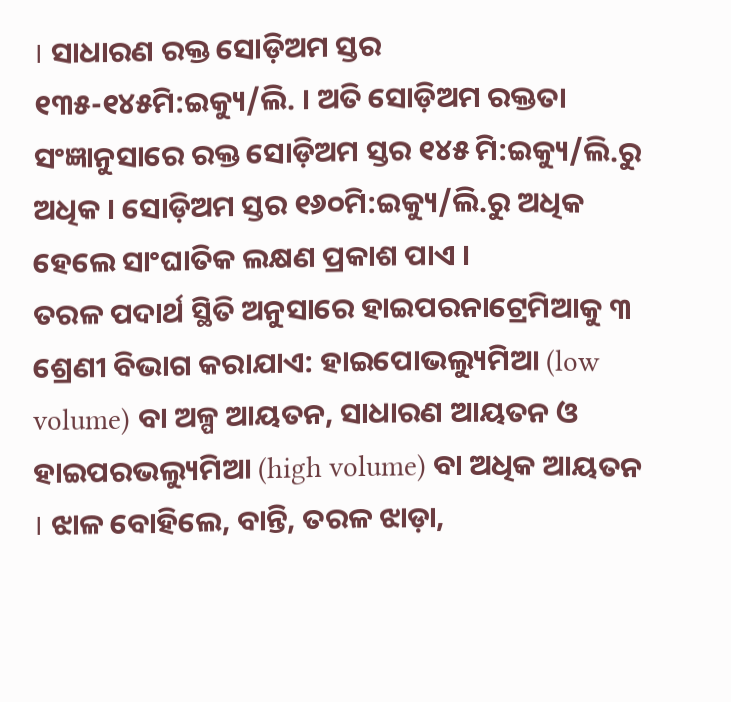। ସାଧାରଣ ରକ୍ତ ସୋଡ଼ିଅମ ସ୍ତର ୧୩୫-୧୪୫ମି:ଇକ୍ୟୁ/ଲି. । ଅତି ସୋଡ଼ିଅମ ରକ୍ତ‌ତା ସଂଜ୍ଞାନୁସାରେ ରକ୍ତ ସୋଡ଼ିଅମ ସ୍ତର ୧୪୫ ମି:ଇକ୍ୟୁ/ଲି.ରୁ ଅଧିକ । ସୋଡ଼ିଅମ ସ୍ତର ୧୬୦ମି:ଇକ୍ୟୁ/ଲି.ରୁ ଅଧିକ ହେଲେ ସାଂଘାତିକ ଲକ୍ଷଣ ପ୍ରକାଶ ପାଏ ।
ତରଳ ପଦାର୍ଥ ସ୍ଥିତି ଅନୁସାରେ ହାଇପରନାଟ୍ରେମିଆକୁ ୩ ଶ୍ରେଣୀ ବିଭାଗ କରାଯାଏ: ହାଇପୋଭଲ୍ୟୁମିଆ (low volume) ବା ଅଳ୍ପ ଆୟତନ, ସାଧାରଣ ଆୟତନ ଓ ହାଇପରଭଲ୍ୟୁମିଆ (high volume) ବା ଅଧିକ ଆୟତନ । ଝାଳ ବୋହିଲେ, ବାନ୍ତି, ତରଳ ଝାଡ଼ା,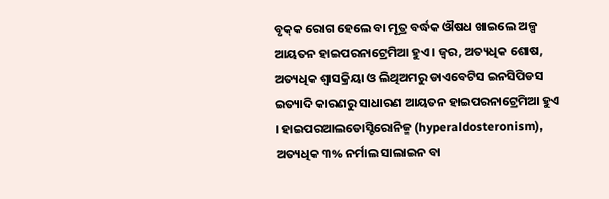ବୃକ୍‌କ ରୋଗ ହେଲେ ବା ମୂତ୍ର ବର୍ଦ୍ଧକ ଔଷଧ ଖାଇଲେ ଅଳ୍ପ ଆୟତନ ହାଇପରନାଟ୍ରେମିଆ ହୁଏ । ଜ୍ୱର, ଅତ୍ୟଧିକ ଶୋଷ, ଅତ୍ୟଧିକ ଶ୍ୱାସକ୍ରିୟା ଓ ଲିଥିଅମରୁ ଡାଏବେଟିସ ଇନସିପିଡସ ଇତ୍ୟାଦି କାରଣରୁ ସାଧାରଣ ଆୟତନ ହାଇପରନାଟ୍ରେମିଆ ହୁଏ । ହାଇପରଆଲଡୋସ୍ଟିରୋନିଜ୍ମ (hyperaldosteronism), ଅତ୍ୟଧିକ ୩% ନର୍ମାଲ ସାଲାଇନ ବା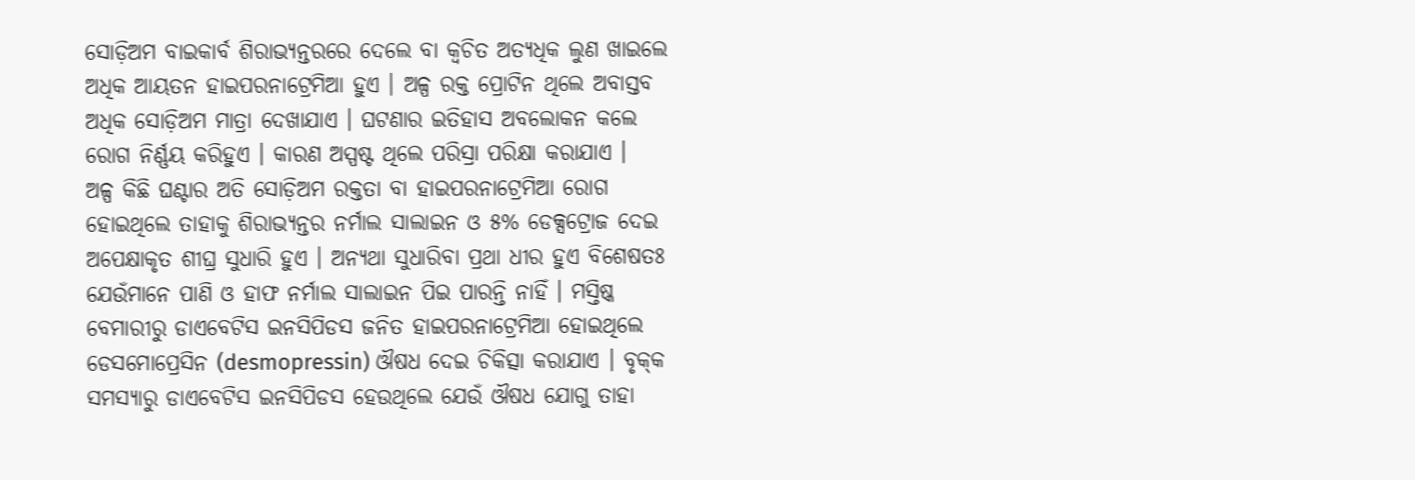ସୋଡ଼ିଅମ ବାଇକାର୍ବ ଶିରାଭ୍ୟନ୍ତରରେ ଦେଲେ ବା କ୍ୱଚିତ ଅତ୍ୟଧିକ ଲୁଣ ଖାଇଲେ ଅଧିକ ଆୟତନ ହାଇପରନାଟ୍ରେମିଆ ହୁଏ । ଅଳ୍ପ ରକ୍ତ ପ୍ରୋଟିନ ଥିଲେ ଅବାସ୍ତବ ଅଧିକ ସୋଡ଼ିଅମ ମାତ୍ରା ଦେଖାଯାଏ । ଘଟଣାର ଇତିହାସ ଅବଲୋକନ କଲେ ରୋଗ ନିର୍ଣ୍ଣୟ କରିହୁଏ । କାରଣ ଅସ୍ପଷ୍ଟ ଥିଲେ ପରିସ୍ରା ପରିକ୍ଷା କରାଯାଏ ।
ଅଳ୍ପ କିଛି ଘଣ୍ଟାର ଅତି ସୋଡ଼ିଅମ ରକ୍ତ‌ତା ବା ହାଇପରନାଟ୍ରେମିଆ ରୋଗ ହୋଇଥିଲେ ତାହାକୁ ଶିରାଭ୍ୟନ୍ତର ନର୍ମାଲ ସାଲାଇନ ଓ ୫% ଡେକ୍ସଟ୍ରୋଜ ଦେଇ ଅପେକ୍ଷାକୃତ ଶୀଘ୍ର ସୁଧାରି ହୁଏ । ଅନ୍ୟଥା ସୁଧାରିବା ପ୍ରଥା ଧୀର ହୁଏ ବିଶେଷତଃ ଯେଉଁମାନେ ପାଣି ଓ ହାଫ ନର୍ମାଲ ସାଲାଇନ ପିଇ ପାରନ୍ତି ନାହିଁ । ମସ୍ତିଷ୍କ ବେମାରୀରୁ ଡାଏବେଟିସ ଇନସିପିଡସ ଜନିତ ହାଇପରନାଟ୍ରେମିଆ ହୋଇଥିଲେ ଡେସମୋପ୍ରେସିନ (desmopressin) ଔଷଧ ଦେଇ ଚିକିତ୍ସା କରାଯାଏ । ବୃକ୍‌କ ସମସ୍ୟାରୁ ଡାଏବେଟିସ ଇନସିପିଡସ ହେଉଥିଲେ ଯେଉଁ ଔଷଧ ଯୋଗୁ ତାହା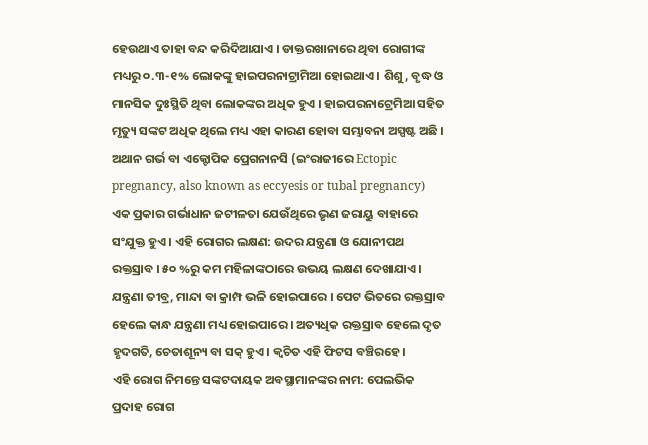ହେଉଥାଏ ତାହା ବନ୍ଦ କରିଦିଆଯାଏ । ଡାକ୍ତରଖାନାରେ ଥିବା ରୋଗୀଙ୍କ ମଧ୍ୟରୁ ୦.୩-୧% ଲୋକଙ୍କୁ ହାଇପରନାଟ୍ରାମିଆ ହୋଇଥାଏ । ଶିଶୁ, ବୃଦ୍ଧ ଓ ମାନସିକ ଦୁଃସ୍ଥିତି ଥିବା ଲୋକଙ୍କର ଅଧିକ ହୁଏ । ହାଇପରନାଟ୍ରେମିଆ ସ‌ହିତ ମୃତ୍ୟୁ ସଙ୍କଟ ଅଧିକ ଥିଲେ ମଧ୍ୟ ଏହା କାରଣ ହୋବା ସମ୍ଭାବନା ଅସ୍ପଷ୍ଟ ଅଛି ।
ଅଥାନ ଗର୍ଭ ବା ଏକ୍ଟୋପିକ ପ୍ରେଗନାନସି (ଇଂରାଜୀରେ Ectopic pregnancy, also known as eccyesis or tubal pregnancy) ଏକ ପ୍ରକାର ଗର୍ଭାଧାନ ଜଟୀଳତା ଯେଉଁଥିରେ ଭୃଣ ଜରାୟୁ ବାହାରେ ସଂଯୁକ୍ତ ହୁଏ । ଏହି ରୋଗର ଲକ୍ଷଣ: ଉଦର ଯନ୍ତ୍ରଣା ଓ ଯୋନୀପଥ ରକ୍ତସ୍ରାବ । ୫୦ %ରୁ କମ ମହିଳାଙ୍କଠାରେ ଉଭୟ ଲକ୍ଷଣ ଦେଖାଯାଏ । ଯନ୍ତ୍ରଣା ତୀବ୍ର, ମାନ୍ଦା ବା କ୍ରାମ୍ପ ଭଳି ହୋଇପାରେ । ପେଟ ଭିତରେ ରକ୍ତସ୍ରାବ ହେଲେ କାନ୍ଧ ଯନ୍ତ୍ରଣା ମଧ୍ୟ ହୋଇପାରେ । ଅତ୍ୟଧିକ ରକ୍ତସ୍ରାବ ହେଲେ ଦୃତ ହୃଦଗତି, ଚେତାଶୂନ୍ୟ ବା ସକ୍ ହୁଏ । କ୍ୱଚିତ ଏହି ଫିଟସ ବଞ୍ଚିରହେ ।
ଏହି ରୋଗ ନିମନ୍ତେ ସଙ୍କଟଦାୟକ ଅବସ୍ଥାମାନଙ୍କର ନାମ: ପେଲଭିକ ପ୍ରଦାହ ରୋଗ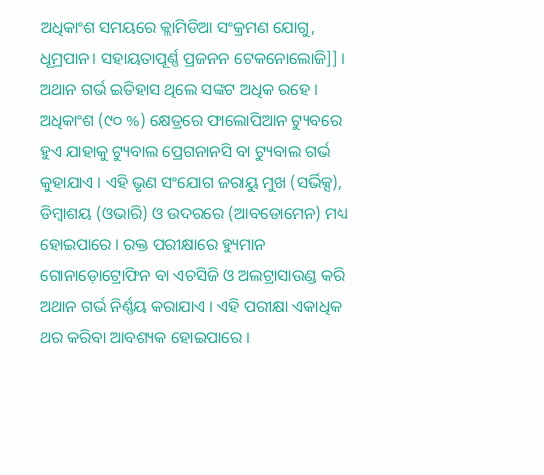ଅଧିକାଂଶ ସମୟରେ କ୍ଲାମିଡିଆ ସଂକ୍ରମଣ ଯୋଗୁ, ଧୂମ୍ରପାନ। ସ‌ହାୟତାପୂର୍ଣ୍ଣ ପ୍ରଜନ‌ନ ଟେକନୋଲୋଜି]] । ଅଥାନ ଗର୍ଭ ଇତିହାସ ଥିଲେ ସଙ୍କଟ ଅଧିକ ରହେ । ଅଧିକାଂଶ (୯୦ %) କ୍ଷେତ୍ରରେ ଫାଲୋପିଆନ ଟ୍ୟୁବରେ ହୁଏ ଯାହାକୁ ଟ୍ୟୁବାଲ ପ୍ରେଗନାନସି ବା ଟ୍ୟୁବାଲ ଗର୍ଭ କୁହାଯାଏ । ଏହି ଭୃଣ ସଂଯୋଗ ଜରାୟୁ ମୁଖ (ସର୍ଭିକ୍ସ), ଡିମ୍ବାଶୟ (ଓଭାରି) ଓ ଉଦରରେ (ଆବଡୋମେନ) ମଧ୍ୟ ହୋଇପାରେ । ରକ୍ତ ପରୀକ୍ଷାରେ ହ୍ୟୁମାନ ଗୋନାଡ଼ୋଟ୍ରୋଫିନ ବା ଏଚସିଜି ଓ ଅଲଟ୍ରାସାଉଣ୍ଡ କରି ଅଥାନ ଗର୍ଭ ନିର୍ଣ୍ଣୟ କରାଯାଏ । ଏହି ପରୀକ୍ଷା ଏକାଧିକ ଥର କରିବା ଆବଶ୍ୟକ ହୋଇପାରେ ।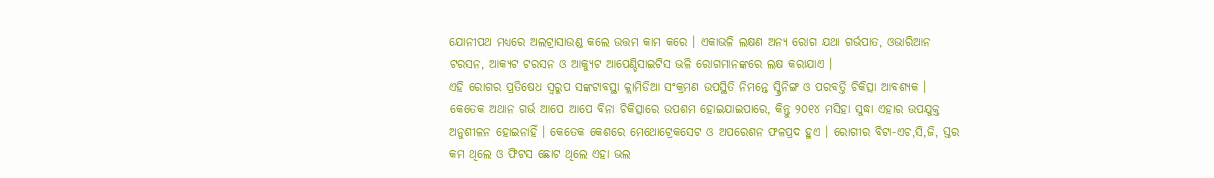ଯୋନୀପଥ ମଧ୍ୟରେ ଅଲଟ୍ରାସାଉଣ୍ଡ କଲେ ଉତ୍ତମ କାମ କରେ । ଏକାଭଳି ଲକ୍ଷଣ ଅନ୍ୟ ରୋଗ ଯଥା ଗର୍ଭପାତ, ଓଭାରିଆନ ଟରସନ, ଆକ୍ୟଟ ଟରସନ ଓ ଆକ୍ୟୁଟ ଆପେଣ୍ଡିସାଇଟିସ ଭଳି ରୋଗମାନଙ୍କରେ ଲକ୍ଷ କରାଯାଏ ।
ଏହି ରୋଗର ପ୍ରତିଷେଧ ସ୍ୱରୁପ ସଙ୍କଟାବସ୍ଥା କ୍ଲାମିଡିଆ ସଂକ୍ରମଣ ଉପସ୍ଥିତି ନିମନ୍ତେ ସ୍କ୍ରିନିଙ୍ଗ ଓ ପରବର୍ତ୍ତି ଚିକିତ୍ସା ଆବଶ୍ୟକ । କେତେକ ଅଥାନ ଗର୍ଭ ଆପେ ଆପେ ବିନା ଚିକିତ୍ସାରେ ଉପଶମ ହୋଇଯାଇପାରେ, କିନ୍ତୁ ୨୦୧୪ ମସିହା ସୁଦ୍ଧା ଏହାର ଉପ‌ଯୁକ୍ତ ଅନୁଶୀଳନ ହୋଇନାହିଁ । କେତେକ କେଶରେ ମେଥୋଟ୍ରେକସେଟ ଓ ଅପରେଶନ ଫଳପ୍ରଦ ହୁଏ । ରୋଗୀର ବିଟା-ଏଚ,ସି,ଜି, ସ୍ତର କମ ଥିଲେ ଓ ଫିଟସ ଛୋଟ ଥିଲେ ଏହା ଭଲ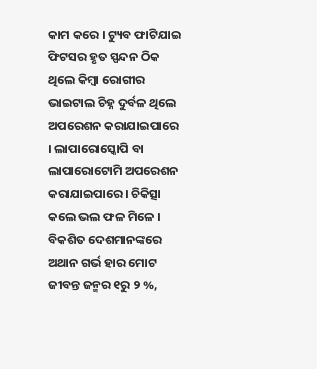କାମ କରେ । ଟ୍ୟୁବ ଫାଟିଯାଇ ଫିଟସର ହୃତ ସ୍ପନ୍ଦନ ଠିକ ଥିଲେ କିମ୍ବା ରୋଗୀର ଭାଇଟାଲ ଚିହ୍ନ ଦୁର୍ବଳ ଥିଲେ ଅପରେଶନ କରାଯାଇପାରେ । ଲାପାରୋସ୍କୋପି ବା ଲାପାରୋଟୋମି ଅପରେଶନ କରାଯାଇପାରେ । ଚିକିତ୍ସା କଲେ ଭଲ ଫଳ ମିଳେ ।
ବିକଶିତ ଦେଶମାନଙ୍କରେ ଅଥାନ ଗର୍ଭ ହାର ମୋଟ ଜୀବନ୍ତ ଜନ୍ମର ୧ରୁ ୨ %,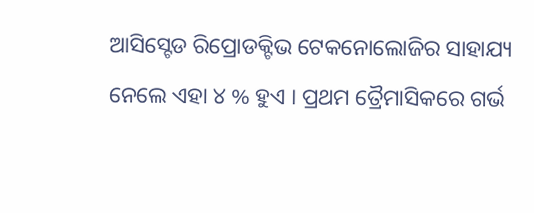ଆସିସ୍ଟେଡ ରିପ୍ରୋଡକ୍ଟିଭ ଟେକନୋଲୋଜିର ସାହାଯ୍ୟ ନେଲେ ଏହା ୪ % ହୁଏ । ପ୍ରଥମ ତ୍ରୈମାସିକରେ ଗର୍ଭ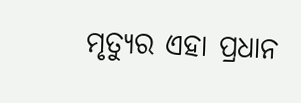ମୃତ୍ୟୁର ଏହା ପ୍ରଧାନ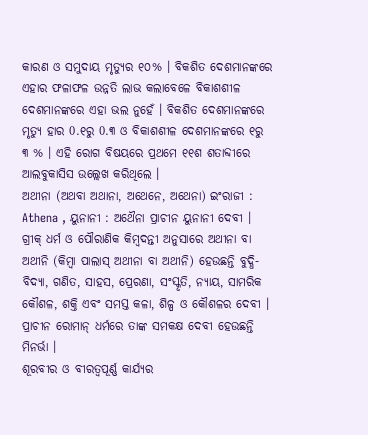କାରଣ ଓ ସମୁଦାୟ ମୃତ୍ୟୁର ୧୦% । ବିକଶିତ ଦେଶମାନଙ୍କରେ ଏହାର ଫଳାଫଳ ଉନ୍ନତି ଲାଭ କଲାବେଳେ ବିକାଶଶୀଳ ଦେଶମାନଙ୍କରେ ଏହା ଭଲ ନୁହେଁ । ବିକଶିତ ଦେଶମାନଙ୍କରେ ମୃତ୍ୟୁ ହାର 0.୧ରୁ 0.୩ ଓ ବିକାଶଶୀଳ ଦେଶମାନଙ୍କରେ ୧ରୁ ୩ % । ଏହି ରୋଗ ବିଷୟରେ ପ୍ରଥମେ ୧୧ଶ ଶତାବ୍ଦୀରେ ଆଲବୁକାସିସ ଉଲ୍ଲେଖ କରିଥିଲେ ।
ଅଥୀନା (ଅଥବା ଅଥାନା, ଅଥେନେ, ଅଥେନା) ଇଂରାଜୀ : Athena , ୟୁନାନୀ : ଅଥୈନା ପ୍ରାଚୀନ ୟୁନାନୀ ଦେବୀ । ଗ୍ରୀକ୍ ଧର୍ମ ଓ ପୌରାଣିକ କିମ୍ୱଦନ୍ତୀ ଅନୁସାରେ ଅଥୀନା ବା ଅଥୀନି (କିମ୍ୱା ପାଲାସ୍ ଅଥୀନା ବା ଅଥୀନି) ହେଉଛନ୍ତି ବୁଦ୍ଧି-ବିଦ୍ୟା, ଗଣିତ, ସାହସ, ପ୍ରେରଣା, ସଂସ୍କୃତି, ନ୍ୟାୟ, ସାମରିକ କୌଶଳ, ଶକ୍ତି ଏବଂ ସମସ୍ତ କଳା, ଶିଳ୍ପ ଓ କୌଶଳର ଦେବୀ । ପ୍ରାଚୀନ ରୋମାନ୍ ଧର୍ମରେ ତାଙ୍କ ସମକକ୍ଷ ଦେବୀ ହେଉଛନ୍ତି ମିନର୍ଭା ।
ଶୂରବୀର ଓ ବୀରତ୍ୱପୂର୍ଣ୍ଣ କାର୍ଯ୍ୟର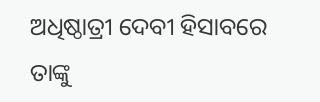ଅଧିଷ୍ଠାତ୍ରୀ ଦେବୀ ହିସାବରେ ତାଙ୍କୁ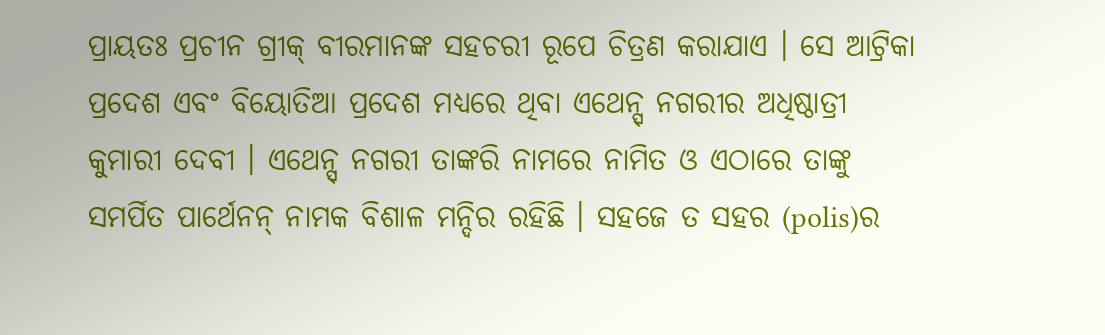ପ୍ରାୟତଃ ପ୍ରଚୀନ ଗ୍ରୀକ୍ ବୀରମାନଙ୍କ ସହଚରୀ ରୂପେ ଚିତ୍ରଣ କରାଯାଏ । ସେ ଆଟ୍ରିକା ପ୍ରଦେଶ ଏବଂ ବିୟୋତିଆ ପ୍ରଦେଶ ମଧ୍ୟରେ ଥିବା ଏଥେନ୍ସ୍ ନଗରୀର ଅଧିଷ୍ଠାତ୍ରୀ କୁମାରୀ ଦେବୀ । ଏଥେନ୍ସ୍ ନଗରୀ ତାଙ୍କରି ନାମରେ ନାମିତ ଓ ଏଠାରେ ତାଙ୍କୁ ସମର୍ପିତ ପାର୍ଥେନନ୍ ନାମକ ବିଶାଳ ମନ୍ଦିର ରହିଛି । ସହଜେ ତ ସହର (polis)ର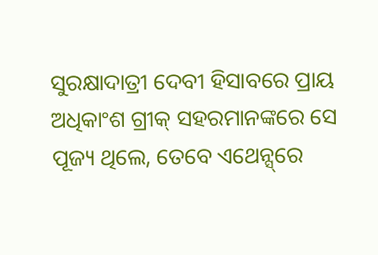ସୁରକ୍ଷାଦାତ୍ରୀ ଦେବୀ ହିସାବରେ ପ୍ରାୟ ଅଧିକାଂଶ ଗ୍ରୀକ୍ ସହରମାନଙ୍କରେ ସେ ପୂଜ୍ୟ ଥିଲେ, ତେବେ ଏଥେନ୍ସ୍‌ରେ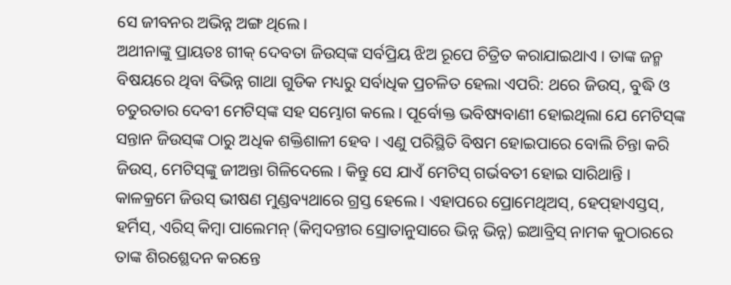ସେ ଜୀବନର ଅଭିନ୍ନ ଅଙ୍ଗ ଥିଲେ ।
ଅଥୀନାଙ୍କୁ ପ୍ରାୟତଃ ଗୀକ୍ ଦେବତା ଜିଉସ୍‍ଙ୍କ ସର୍ବପ୍ରିୟ ଝିଅ ରୂପେ ଚିତ୍ରିତ କରାଯାଇଥାଏ । ତାଙ୍କ ଜନ୍ମ ବିଷୟରେ ଥିବା ବିଭିନ୍ନ ଗାଥା ଗୁଡିକ ମଧ୍ୟରୁ ସର୍ବାଧିକ ପ୍ରଚଳିତ ହେଲା ଏପରି: ଥରେ ଜିଉସ୍, ବୁଦ୍ଧି ଓ ଚତୁରତାର ଦେବୀ ମେଟିସ୍‍ଙ୍କ ସହ ସମ୍ଭୋଗ କଲେ । ପୂର୍ବୋକ୍ତ ଭବିଷ୍ୟବାଣୀ ହୋ‍ଇଥିଲା ଯେ ମେଟିସ୍‍ଙ୍କ ସନ୍ତାନ ଜିଉସ୍‍ଙ୍କ ଠାରୁ ଅଧିକ ଶକ୍ତିଶାଳୀ ହେବ । ଏଣୁ ପରିସ୍ଥିତି ବିଷମ ହୋ‍ଇପାରେ ବୋଲି ଚିନ୍ତା କରି ଜିଉସ୍, ମେଟିସ୍‍ଙ୍କୁ ଜୀଅନ୍ତା ଗିଳିଦେଲେ । କିନ୍ତୁ ସେ ଯାଏଁ ମେଟିସ୍ ଗର୍ଭବତୀ ହୋ‍ଇ ସାରିଥାନ୍ତି ।
କାଳକ୍ରମେ ଜିଉସ୍ ଭୀଷଣ ମୁଣ୍ଡବ୍ୟଥାରେ ଗ୍ରସ୍ତ ହେଲେ । ଏହାପରେ ପ୍ରୋମେଥିଅସ୍, ହେପ୍‍ହାଏସ୍ତସ୍, ହର୍ମିସ୍, ଏରିସ୍ କିମ୍ୱା ପାଲେମନ୍ (କିମ୍ୱଦନ୍ତୀର ସ୍ରୋତାନୁସାରେ ଭିନ୍ନ ଭିନ୍ନ) ଇଆବ୍ରିସ୍ ନାମକ କୁଠାରରେ ତାଙ୍କ ଶିରଶ୍ଛେଦନ କରନ୍ତେ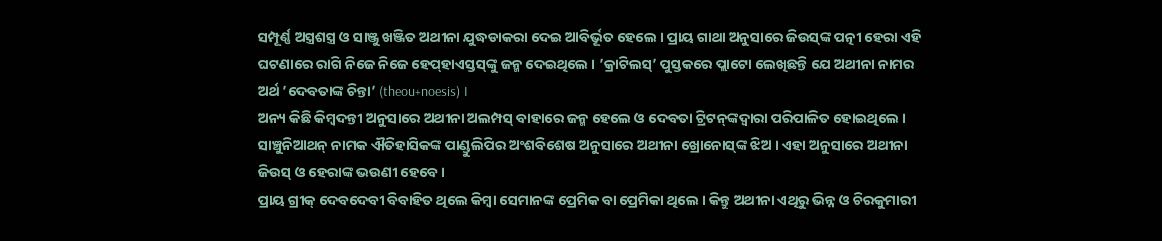ସମ୍ପୂର୍ଣ୍ଣ ଅସ୍ତ୍ରଶସ୍ତ୍ର ଓ ସାଞ୍ଜୁ ଖଞ୍ଜିତ ଅଥୀନା ଯୁଦ୍ଧଡାକରା ଦେଇ ଆବିର୍ଭୂତ ହେଲେ । ପ୍ରାୟ ଗାଥା ଅନୁସାରେ ଜିଉସ୍‌ଙ୍କ ପତ୍ନୀ ହେରା ଏହି ଘଟଣାରେ ରାଗି ନିଜେ ନିଜେ ହେପ୍‍ହାଏସ୍ତସ୍‍ଙ୍କୁ ଜନ୍ମ ଦେଇଥିଲେ । ’କ୍ରାଟିଲସ୍’ ପୁସ୍ତକରେ ପ୍ଲାଟୋ ଲେଖିଛନ୍ତି ଯେ ଅଥୀନା ନାମର ଅର୍ଥ ’ଦେବତାଙ୍କ ଚିନ୍ତା’ (theou+noesis) ।
ଅନ୍ୟ କିଛି କିମ୍ୱଦନ୍ତୀ ଅନୁସାରେ ଅଥୀନା ଅଲମ୍ପସ୍ ବାହାରେ ଜନ୍ମ ହେଲେ ଓ ଦେବତା ଟ୍ରିଟନ୍‍ଙ୍କଦ୍ୱାରା ପରିପାଳିତ ହୋ‍ଇଥିଲେ । ସାଞ୍ଚୁନିଆଥନ୍ ନାମକ ଐତିହାସିକଙ୍କ ପାଣ୍ଡୁଲିପିର ଅଂଶବିଶେଷ ଅନୁସାରେ ଅଥୀନା ଖ୍ରୋନୋସ୍‍ଙ୍କ ଝିଅ । ଏହା ଅନୁସାରେ ଅଥୀନା ଜିଉସ୍ ଓ ହେରାଙ୍କ ଭ‍ଉଣୀ ହେବେ ।
ପ୍ରାୟ ଗ୍ରୀକ୍ ଦେବଦେବୀ ବିବାହିତ ଥିଲେ କିମ୍ୱା ସେମାନଙ୍କ ପ୍ରେମିକ ବା ପ୍ରେମିକା ଥିଲେ । କିନ୍ତୁ ଅଥୀନା ଏଥିରୁ ଭିନ୍ନ ଓ ଚିରକୁମାରୀ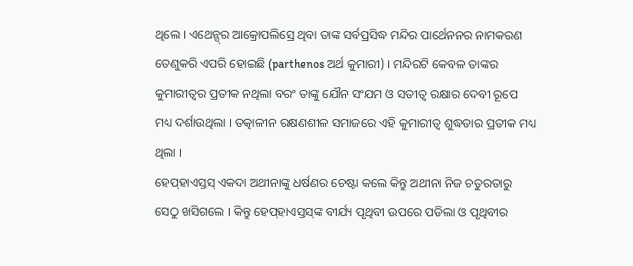ଥିଲେ । ଏଥେନ୍ସ୍‍ର ଆକ୍ରୋପଲିସ୍ରେ ଥିବା ତାଙ୍କ ସର୍ବପ୍ରସିଦ୍ଧ ମନ୍ଦିର ପାର୍ଥେନନ‍ର ନାମକରଣ ତେଣୁକରି ଏପରି ହୋ‍ଇଛି (parthenos ଅର୍ଥ କୁମାରୀ) । ମନ୍ଦିରଟି କେବଳ ତାଙ୍କର କୁମାରୀତ୍ୱର ପ୍ରତୀକ ନଥିଲା ବରଂ ତାଙ୍କୁ ଯୌନ ସଂଯମ ଓ ସତୀତ୍ୱ ରକ୍ଷାର ଦେବୀ ରୂପେ ମଧ୍ୟ ଦର୍ଶାଉଥିଲା । ତତ୍କାଳୀନ ରକ୍ଷଣଶୀଳ ସମାଜରେ ଏହି କୁମାରୀତ୍ୱ ଶୁଦ୍ଧତାର ପ୍ରତୀକ ମଧ୍ୟ ଥିଲା ।
ହେପ୍‍ହାଏସ୍ତସ୍ ଏକଦା ଅଥୀନାଙ୍କୁ ଧର୍ଷଣର ଚେଷ୍ଟା କଲେ କିନ୍ତୁ ଅଥୀନା ନିଜ ଚତୁରତାରୁ ସେଠୁ ଖସିଗଲେ । କିନ୍ତୁ ହେପ୍‍ହାଏସ୍ତସ୍‍ଙ୍କ ବୀର୍ଯ୍ୟ ପୃଥିବୀ ଉପରେ ପଡିଲା ଓ ପୃଥିବୀର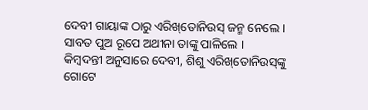ଦେବୀ ଗାୟାଙ୍କ ଠାରୁ ଏରିଖ୍‌ତୋନିଉସ୍ ଜନ୍ମ ନେଲେ । ସାବତ ପୁଅ ରୂପେ ଅଥୀନା ତାଙ୍କୁ ପାଳିଲେ ।
କିମ୍ୱଦନ୍ତୀ ଅନୁସାରେ ଦେବୀ, ଶିଶୁ ଏରିଖ୍‌ତୋନିଉସ୍‍ଙ୍କୁ ଗୋଟେ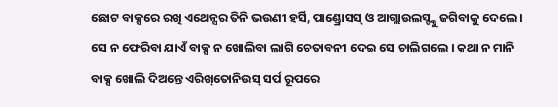ଛୋଟ ବାକ୍ସରେ ରଖି ଏଥେନ୍ସର ତିନି ଭ‍ଉଣୀ ହର୍ସି, ପାଣ୍ଡ୍ରୋସସ୍ ଓ ଆଗ୍ଲାଉଲସ୍ଙ୍କୁ ଜଗିବାକୁ ଦେଲେ । ସେ ନ ଫେରିବା ଯାଏଁ ବାକ୍ସ ନ ଖୋଲିବା ଲାଗି ଚେତାବନୀ ଦେଇ ସେ ଚାଲିଗଲେ । କଥା ନ ମାନି ବାକ୍ସ ଖୋଲି ଦିଅନ୍ତେ ଏରିଖ୍‌ତୋନିଉସ୍ ସର୍ପ ରୂପରେ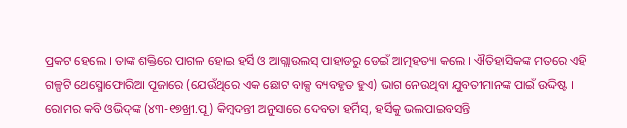ପ୍ରକଟ ହେଲେ । ତାଙ୍କ ଶକ୍ତିରେ ପାଗଳ ହୋ‍ଇ ହର୍ସି ଓ ଆଗ୍ଲାଉଲସ୍ ପାହାଡରୁ ଡେଇଁ ଆତ୍ମହତ୍ୟା କଲେ । ଐତିହାସିକଙ୍କ ମତରେ ଏହି ଗଳ୍ପଟି ଥେସ୍ମୋଫୋରିଆ ପୂଜାରେ (ଯେଉଁଥିରେ ଏକ ଛୋଟ ବାକ୍ସ ବ୍ୟବହୃତ ହୁଏ) ଭାଗ ନେଉଥିବା ଯୁବତୀମାନଙ୍କ ପାଇଁ ଉଦ୍ଦିଷ୍ଟ ।
ରୋମର କବି ଓଭିଦ୍‍ଙ୍କ (୪୩-୧୭ଖ୍ରୀ.ପୂ) କିମ୍ୱଦନ୍ତୀ ଅନୁସାରେ ଦେବତା ହର୍ମିସ୍, ହର୍ସିକୁ ଭଲପାଇବସନ୍ତି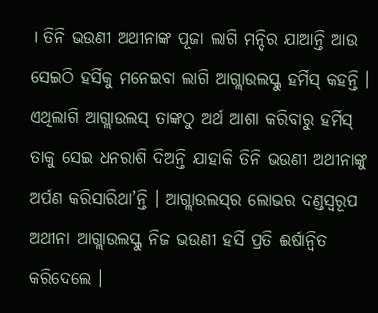। ତିନି ଭ‍ଉଣୀ ଅଥୀନାଙ୍କ ପୂଜା ଲାଗି ମନ୍ଦିର ଯାଆନ୍ତି ଆଉ ସେଇଠି ହର୍ସିକୁ ମନେଇବା ଲାଗି ଆଗ୍ଲାଉଲସ୍କୁ ହର୍ମିସ୍ କହନ୍ତି । ଏଥିଲାଗି ଆଗ୍ଲାଉଲସ୍ ତାଙ୍କଠୁ ଅର୍ଥ ଆଶା କରିବାରୁ ହର୍ମିସ୍ ତାକୁ ସେଇ ଧନରାଶି ଦିଅନ୍ତି ଯାହାକି ତିନି ଭ‍ଉଣୀ ଅଥୀନାଙ୍କୁ ଅର୍ପଣ କରିସାରିଥା’ନ୍ତି । ଆଗ୍ଲାଉଲସ୍‍ର ଲୋଭର ଦଣ୍ଡସ୍ୱରୂପ ଅଥୀନା ଆଗ୍ଲାଉଲସ୍କୁ ନିଜ ଭ‍ଉଣୀ ହର୍ସି ପ୍ରତି ଈର୍ଷାନ୍ୱିତ କରିଦେଲେ ।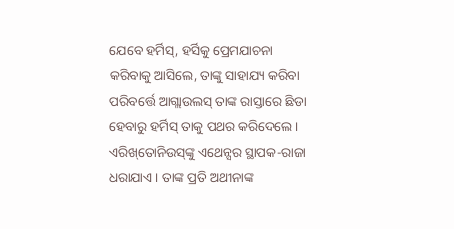ଯେବେ ହର୍ମିସ୍, ହର୍ସିକୁ ପ୍ରେମଯାଚନା କରିବାକୁ ଆସିଲେ, ତାଙ୍କୁ ସାହାଯ୍ୟ କରିବା ପରିବର୍ତ୍ତେ ଆଗ୍ଲାଉଲସ୍ ତାଙ୍କ ରାସ୍ତାରେ ଛିଡା ହେବାରୁ ହର୍ମିସ୍ ତାକୁ ପଥର କରିଦେଲେ ।
ଏରିଖ୍‌ତୋନିଉସ୍‍ଙ୍କୁ ଏଥେନ୍ସର ସ୍ଥାପକ-ରାଜା ଧରାଯାଏ । ତାଙ୍କ ପ୍ରତି ଅଥୀନାଙ୍କ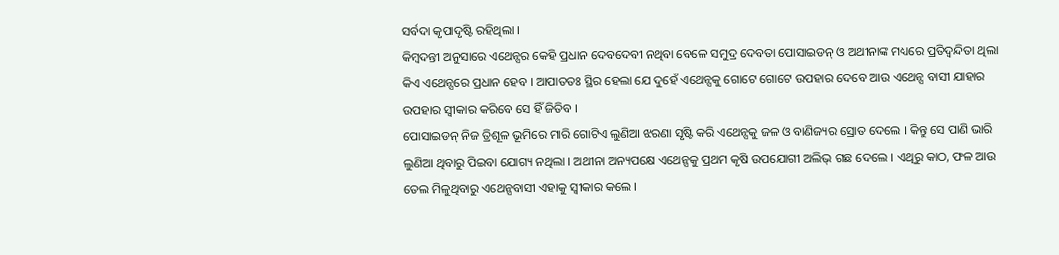ସର୍ବଦା କୃପାଦୃଷ୍ଟି ରହିଥିଲା ।
କିମ୍ୱଦନ୍ତୀ ଅନୁସାରେ ଏଥେନ୍ସର କେହି ପ୍ରଧାନ ଦେବଦେବୀ ନଥିବା ବେଳେ ସମୁଦ୍ର ଦେବତା ପୋସାଇଡନ୍ ଓ ଅଥୀନାଙ୍କ ମଧ୍ୟରେ ପ୍ରତିଦ୍ୱନ୍ଦିତା ଥିଲା କିଏ ଏଥେନ୍ସରେ ପ୍ରଧାନ ହେବ । ଆପାତତଃ ସ୍ଥିର ହେଲା ଯେ ଦୁହେଁ ଏଥେନ୍ସକୁ ଗୋଟେ ଗୋଟେ ଉପହାର ଦେବେ ଆଉ ଏଥେନ୍ସ ବାସୀ ଯାହାର ଉପହାର ସ୍ୱୀକାର କରିବେ ସେ ହିଁ ଜିତିବ ।
ପୋସାଇଡନ୍ ନିଜ ତ୍ରିଶୂଳ ଭୂମିରେ ମାରି ଗୋଟିଏ ଲୁଣିଆ ଝରଣା ସୃଷ୍ଟି କରି ଏଥେନ୍ସକୁ ଜଳ ଓ ବାଣିଜ୍ୟର ସ୍ରୋତ ଦେଲେ । କିନ୍ତୁ ସେ ପାଣି ଭାରି ଲୁଣିଆ ଥିବାରୁ ପିଇବା ଯୋଗ୍ୟ ନଥିଲା । ଅଥୀନା ଅନ୍ୟପକ୍ଷେ ଏଥେନ୍ସକୁ ପ୍ରଥମ କୃଷି ଉପଯୋଗୀ ଅଲିଭ୍ ଗଛ ଦେଲେ । ଏଥିରୁ କାଠ, ଫଳ ଆଉ ତେଲ ମିଳୁଥିବାରୁ ଏଥେନ୍ସବାସୀ ଏହାକୁ ସ୍ୱୀକାର କଲେ ।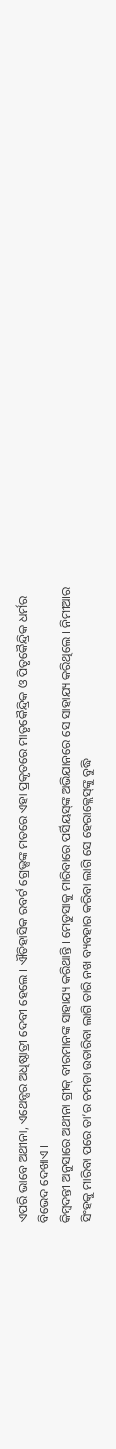ଏପରି ଭାବେ ଅଥୀନା, ଏଥେନ୍ସର ଅଧିଷ୍ଠାତ୍ରୀ ଦେବୀ ହେଲେ । ଐତିହାସିକ ରବର୍ଟ ଗ୍ରେଭ୍ସଙ୍କ ମତରେ ଏହା ପ୍ରକୃତରେ ମାତୃକୈନ୍ଦ୍ରିକ ଓ ପିତୃକୈନ୍ଦ୍ରିକ ଧର୍ମର ବିଭେଦ ଦେଖାଏ ।
କିମ୍ୱଦନ୍ତୀ ଅନୁସାରେ ଅଥୀନା ଗ୍ରୀକ୍ ବୀରମାନଙ୍କ ସାହାଯ୍ୟ କରିଥାନ୍ତି । ମେଡୁସାକୁ ମାରିବାରେ ପର୍ସିୟସ୍‍ଙ୍କ ଅଭିଯାନରେ ସେ ସାହାଯ୍ୟ କରିଥିଲେ । ନିମୀଆର ସିଂହକୁ ମାରିବା ପରେ ତା’ର ଚମଡା ଉତାରିବା ଲାଗି ତାରି ନଖ ବ୍ୟବହାର କରିବା ଲାଗି ସେ ହେରାକ୍ଲେସ୍‍ଙ୍କୁ ବୁଦ୍ଧି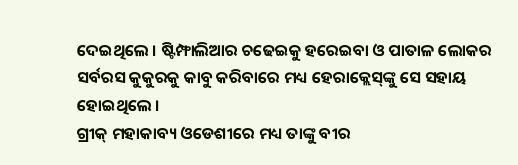ଦେଇଥିଲେ । ଷ୍ଟିମ୍ଫାଲିଆର ଚଢେଇକୁ ହରେଇବା ଓ ପାତାଳ ଲୋକର ସର୍ବରସ କୁକୁରକୁ କାବୁ କରିବାରେ ମଧ୍ୟ ହେରାକ୍ଲେସ୍‍ଙ୍କୁ ସେ ସହାୟ ହୋ‍ଇଥିଲେ ।
ଗ୍ରୀକ୍ ମହାକାବ୍ୟ ଓଡେଶୀରେ ମଧ୍ୟ ତାଙ୍କୁ ବୀର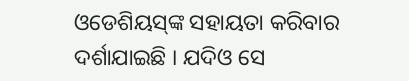ଓଡେଶିୟସ୍‍ଙ୍କ ସହାୟତା କରିବାର ଦର୍ଶାଯାଇଛି । ଯଦିଓ ସେ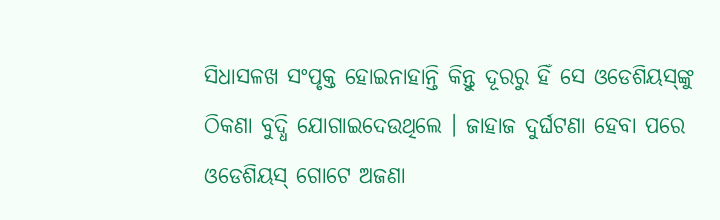ସିଧାସଳଖ ସଂପୃକ୍ତ ହୋ‍ଇନାହାନ୍ତି କିନ୍ତୁ ଦୂରରୁ ହିଁ ସେ ଓଡେଶିୟସ୍‍ଙ୍କୁ ଠିକଣା ବୁଦ୍ଧି ଯୋଗାଇଦେଉଥିଲେ । ଜାହାଜ ଦୁର୍ଘଟଣା ହେବା ପରେ ଓଡେଶିୟସ୍‍ ଗୋଟେ ଅଜଣା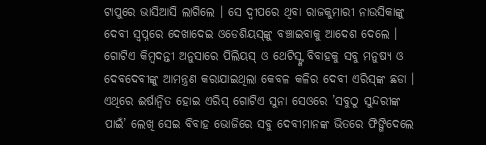ଟାପୁରେ ଭାସିଆସି ଲାଗିଲେ । ସେ ଦ୍ୱୀପରେ ଥିବା ରାଜକୁମାରୀ ନାଉସିକାଙ୍କୁ ଦେବୀ ସ୍ୱପ୍ନରେ ଦେଖାଦେଇ ଓଡେଶିୟସ୍‍ଙ୍କୁ ବଞ୍ଚାଇବାକୁ ଆଦେଶ ଦେଲେ ।
ଗୋଟିଏ କିମ୍ୱଦନ୍ତୀ ଅନୁସାରେ ପିଲିୟସ୍ ଓ ଥେଟିସ୍ଙ୍କ ବିବାହକୁ ସବୁ ମନୁଷ୍ୟ ଓ ଦେବଦେବୀଙ୍କୁ ଆମନ୍ତ୍ରଣ କରାଯାଇଥିଲା କେବଳ କଳିର ଦେବୀ ଏରିସ୍‍ଙ୍କ ଛଡା । ଏଥିରେ ଈର୍ଷାନ୍ୱିତ ହୋ‍ଇ ଏରିସ୍ ଗୋଟିଏ ସୁନା ସେଓରେ ’ସବୁଠୁ ସୁନ୍ଦରୀଙ୍କ ପାଇଁ’ ଲେଖି ସେଇ ବିବାହ ଭୋଜିରେ ସବୁ ଦେବୀମାନଙ୍କ ଭିତରେ ଫିଙ୍ଗିଦେଲେ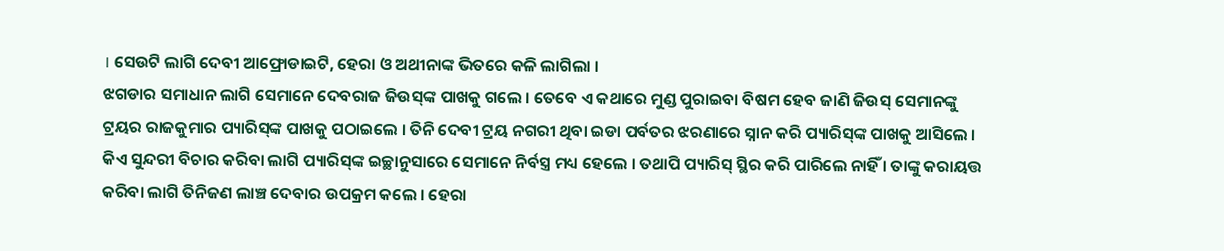। ସେଉଟି ଲାଗି ଦେବୀ ଆଫ୍ରୋଡାଇଟି, ହେରା ଓ ଅଥୀନାଙ୍କ ଭିତରେ କଳି ଲାଗିଲା ।
ଝଗଡାର ସମାଧାନ ଲାଗି ସେମାନେ ଦେବରାଜ ଜିଉସ୍‍ଙ୍କ ପାଖକୁ ଗଲେ । ତେବେ ଏ କଥାରେ ମୁଣ୍ଡ ପୁରାଇବା ବିଷମ ହେବ ଜାଣି ଜିଉସ୍ ସେମାନଙ୍କୁ ଟ୍ରୟର ରାଜକୁମାର ପ୍ୟାରିସ୍‍ଙ୍କ ପାଖକୁ ପଠାଇଲେ । ତିନି ଦେବୀ ଟ୍ରୟ ନଗରୀ ଥିବା ଇଡା ପର୍ବତର ଝରଣାରେ ସ୍ନାନ କରି ପ୍ୟାରିସ୍‍ଙ୍କ ପାଖକୁ ଆସିଲେ । କିଏ ସୁନ୍ଦରୀ ବିଚାର କରିବା ଲାଗି ପ୍ୟାରିସ୍‍ଙ୍କ ଇଚ୍ଛାନୁସାରେ ସେମାନେ ନିର୍ବସ୍ତ୍ର ମଧ୍ୟ ହେଲେ । ତଥାପି ପ୍ୟାରିସ୍‍ ସ୍ଥିର କରି ପାରିଲେ ନାହିଁ । ତାଙ୍କୁ କରାୟତ୍ତ କରିବା ଲାଗି ତିନିଜଣ ଲାଞ୍ଚ ଦେବାର ଉପକ୍ରମ କଲେ । ହେରା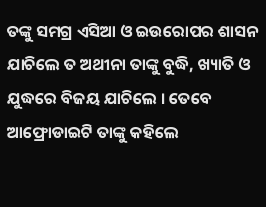ତଙ୍କୁ ସମଗ୍ର ଏସିଆ ଓ ଇଉରୋପର ଶାସନ ଯାଚିଲେ ତ ଅଥୀନା ତାଙ୍କୁ ବୁଦ୍ଧି, ଖ୍ୟାତି ଓ ଯୁଦ୍ଧରେ ବିଜୟ ଯାଚିଲେ । ତେବେ ଆଫ୍ରୋଡାଇଟି ତାଙ୍କୁ କହିଲେ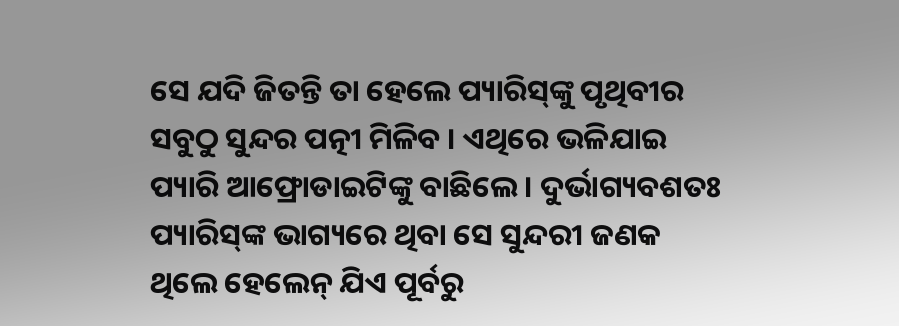ସେ ଯଦି ଜିତନ୍ତି ତା ହେଲେ ପ୍ୟାରିସ୍‍ଙ୍କୁ ପୃଥିବୀର ସବୁଠୁ ସୁନ୍ଦର ପତ୍ନୀ ମିଳିବ । ଏଥିରେ ଭଳିଯାଇ ପ୍ୟାରି ଆଫ୍ରୋଡାଇଟିଙ୍କୁ ବାଛିଲେ । ଦୁର୍ଭାଗ୍ୟବଶତଃ ପ୍ୟାରିସ୍‍ଙ୍କ ଭାଗ୍ୟରେ ଥିବା ସେ ସୁନ୍ଦରୀ ଜଣକ ଥିଲେ ହେଲେନ୍ ଯିଏ ପୂର୍ବରୁ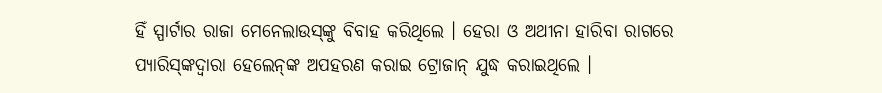ହିଁ ସ୍ପାର୍ଟାର ରାଜା ମେନେଲାଉସ୍‍ଙ୍କୁ ବିବାହ କରିଥିଲେ । ହେରା ଓ ଅଥୀନା ହାରିବା ରାଗରେ ପ୍ୟାରିସ୍‍ଙ୍କଦ୍ୱାରା ହେଲେନ୍‍ଙ୍କ ଅପହରଣ କରାଇ ଟ୍ରୋଜାନ୍ ଯୁଦ୍ଧ କରାଇଥିଲେ ।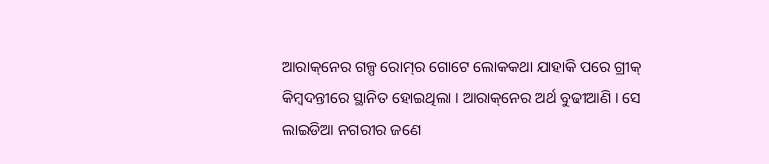ଆରାକ୍‌ନେର ଗଳ୍ପ ରୋମ୍‌ର ଗୋଟେ ଲୋକକଥା ଯାହାକି ପରେ ଗ୍ରୀକ୍ କିମ୍ୱଦନ୍ତୀରେ ସ୍ଥାନିତ ହୋ‍ଇଥିଲା । ଆରାକ୍‌ନେର ଅର୍ଥ ବୁଢୀଆଣି । ସେ ଲାଇଡିଆ ନଗରୀର ଜଣେ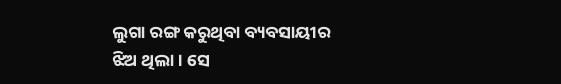ଲୁଗା ରଙ୍ଗ କରୁଥିବା ବ୍ୟବସାୟୀର ଝିଅ ଥିଲା । ସେ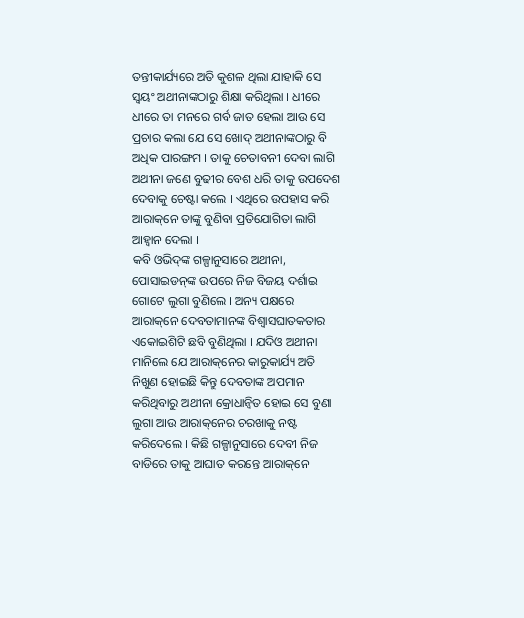ତନ୍ତୀକାର୍ଯ୍ୟରେ ଅତି କୁଶଳ ଥିଲା ଯାହାକି ସେ ସ୍ୱୟଂ ଅଥୀନାଙ୍କ‍ଠାରୁ ଶିକ୍ଷା କରିଥିଲା । ଧୀରେ ଧୀରେ ତା ମନରେ ଗର୍ବ ଜାତ ହେଲା ଆଉ ସେ ପ୍ରଚାର କଲା ଯେ ସେ ଖୋଦ୍ ଅଥୀନାଙ୍କ‍ଠାରୁ ବି ଅଧିକ ପାରଙ୍ଗମ । ତାକୁ ଚେତାବନୀ ଦେବା ଲାଗି ଅଥୀନା ଜଣେ ବୁଢୀର ବେଶ ଧରି ତାକୁ ଉପଦେଶ ଦେବାକୁ ଚେଷ୍ଟା କଲେ । ଏଥିରେ ଉପହାସ କରି ଆରାକ୍‌ନେ ତାଙ୍କୁ ବୁଣିବା ପ୍ରତିଯୋଗିତା ଲାଗି ଆହ୍ୱାନ ଦେଲା ।
କବି ଓଭିଦ୍‍ଙ୍କ ଗଳ୍ପାନୁସାରେ ଅଥୀନା, ପୋସାଇଡନ୍‍ଙ୍କ ଉପରେ ନିଜ ବିଜୟ ଦର୍ଶାଇ ଗୋଟେ ଲୁଗା ବୁଣିଲେ । ଅନ୍ୟ ପକ୍ଷରେ ଆରାକ୍‌ନେ ଦେବତାମାନଙ୍କ ବିଶ୍ୱାସଘାତକତାର ଏକୋ‍ଇଶିଟି ଛବି ବୁଣିଥିଲା । ଯଦିଓ ଅଥୀନା ମାନିଲେ ଯେ ଆରାକ୍‌ନେର କାରୁକାର୍ଯ୍ୟ ଅତି ନିଖୁଣ ହୋ‍ଇଛି କିନ୍ତୁ ଦେବତାଙ୍କ ଅପମାନ କରିଥିବାରୁ ଅଥୀନା କ୍ରୋଧାନ୍ୱିତ ହୋ‍ଇ ସେ ବୁଣା ଲୁଗା ଆଉ ଆରାକ୍‌ନେର ଚରଖାକୁ ନଷ୍ଟ କରିଦେଲେ । କିଛି ଗଳ୍ପାନୁସାରେ ଦେବୀ ନିଜ ବାଡିରେ ତାକୁ ଆଘାତ କରନ୍ତେ ଆରାକ୍‌ନେ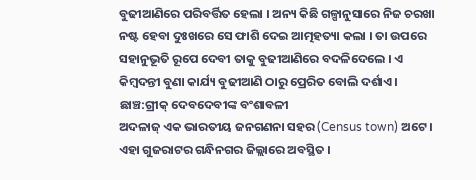ବୁଢୀଆଣିରେ ପରିବର୍ତ୍ତିତ ହେଲା । ଅନ୍ୟ କିଛି ଗଳ୍ପାନୁସାରେ ନିଜ ଚରଖା ନଷ୍ଟ ହେବା ଦୁଃଖରେ ସେ ଫାଶି ଦେଇ ଆତ୍ମହତ୍ୟା କଲା । ତା ଉପରେ ସହାନୁଭୂତି ରୂପେ ଦେବୀ ତାକୁ ବୁଢୀଆଣିରେ ବଦଳିଦେଲେ । ଏ କିମ୍ୱଦନ୍ତୀ ବୁଣା କାର୍ଯ୍ୟ ବୁଢୀଆଣି ଠାରୁ ପ୍ରେରିତ ବୋଲି ଦର୍ଶାଏ ।
ଛାଞ୍ଚ:ଗ୍ରୀକ୍ ଦେବଦେବୀଙ୍କ ବଂଶାବଳୀ
ଅଦଳାଜ୍ ଏକ ଭାରତୀୟ ଜନଗଣନା ସହର (Census town) ଅଟେ । ଏହା ଗୁଜରାଟର ଗନ୍ଧି‌‌ନଗର ଜିଲ୍ଲାରେ ଅବସ୍ଥିତ ।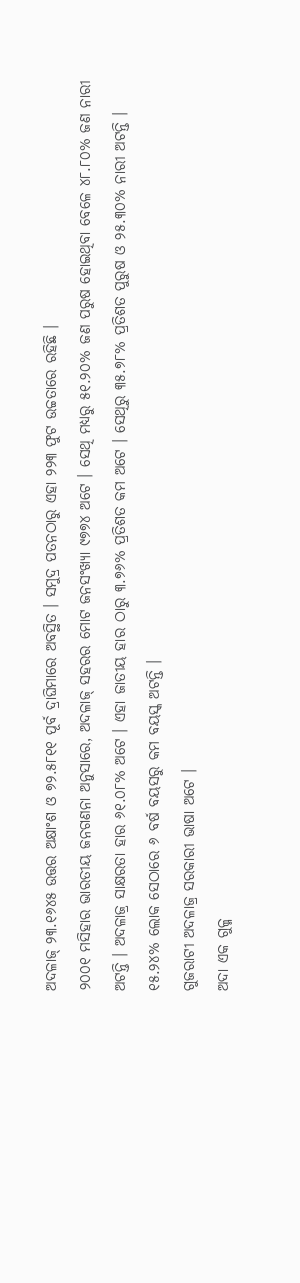ଅଦଳାଜ୍ ୨୩.୧୬୪୫ ଉତ୍ତର ଅକ୍ଷାଂଶ ଓ ୭୨.୫୮୧୧ ପୂର୍ବ ଦ୍ରାଘିମାରେ ଅବସ୍ଥିତ । ସମୁଦ୍ର ପତନଠାରୁ ଏହା ୨୨୩ ଫୁଟ ଉଚ୍ଚତାରେ ରହିଛି ।
୨୦୦୧ ମସିହାର ଭାରତୀୟ ଜନଗଣନା ଅନୁସାରେ, ଅଦଳାଜ୍ ସହରର ମୋଟ ଜନସଂଖ୍ୟା ୯୭୭୪ ଅଟେ । ସେଥି ମଧ୍ୟରୁ ୫୧.୨୦% ଜଣ ପରୁଷ ହୋଇଥିବା ବେଳେ ୪୮.୮୦% ଜଣ ନାରୀ ଅଟନ୍ତି । ଅଦଳାଜ୍ର ସାକ୍ଷରତା ହାର ୬୧.୦୮% ଅଟେ । ଏହା ଜାତୀୟ ହାର ଠାରୁ ୩.୭୬% ପ୍ରତିଶତ କମ ଅଟେ । ସେଥିରୁ ୩୫.୭୮% ପ୍ରତିଶତ ପୁରୁଷ ଓ ୨୫.୩୦% ନାରୀ ଅଟନ୍ତି । ୧୫.୨୪% ଲୋକ ସେଠାରେ ୬ ବର୍ଷ ବୟସରୁ କମ ବୟସ୍କ ଅଟନ୍ତି ।
ଗୁଜରାଟୀ ଅଦଳାଜ୍ର ସରକାରୀ ଭାଷା ଅଟେ ।
ଅଦା ଏକ ଗୁଳ୍ମ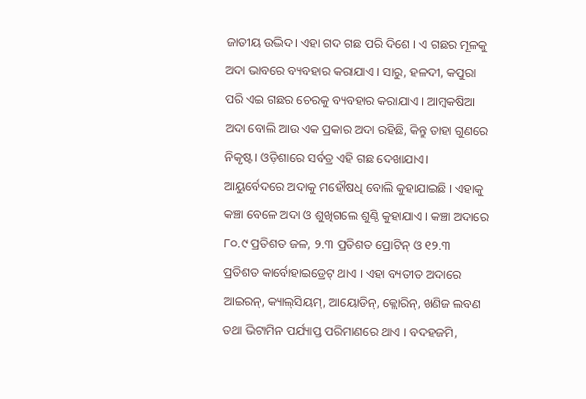ଜାତୀୟ ଉଦ୍ଭିଦ। ଏହା ଗଦ ଗଛ ପରି ଦିଶେ । ଏ ଗଛର ମୂଳକୁ ଅଦା ଭାବରେ ବ୍ୟବହାର କରାଯାଏ । ସାରୁ, ହଳଦୀ, କପୁରା ପରି ଏଇ ଗଛର ଚେରକୁ ବ୍ୟବହାର କରାଯାଏ । ଆମ୍ବକଷିଆ ଅଦା ବୋଲି ଆଉ ଏକ ପ୍ରକାର ଅଦା ରହିଛି, କିନ୍ତୁ ତାହା ଗୁଣରେ ନିକୃଷ୍ଟ। ଓଡ଼ିଶାରେ ସର୍ବତ୍ର ଏହି ଗଛ ଦେଖାଯାଏ। ଆୟୁର୍ବେଦରେ ଅଦାକୁ ମହୌଷଧି ବୋଲି କୁହାଯାଇଛି । ଏହାକୁ କଞ୍ଚା ବେଳେ ଅଦା ଓ ଶୁଖିଗଲେ ଶୁଣ୍ଠି କୁହାଯାଏ । କଞ୍ଚା ଅଦାରେ ୮୦.୯ ପ୍ରତିଶତ ଜଳ, ୨.୩ ପ୍ରତିଶତ ପ୍ରୋଟିନ୍ ଓ ୧୨.୩ ପ୍ରତିଶତ କାର୍ବୋହାଇଡ୍ରେଟ୍ ଥାଏ । ଏହା ବ୍ୟତୀତ ଅଦାରେ ଆଇରନ୍, କ୍ୟାଲ୍‌ସିୟମ୍, ଆୟୋଡିନ୍, କ୍ଲୋରିନ୍, ଖଣିଜ ଲବଣ ତ‌ଥା ଭିଟାମିନ ପର୍ଯ୍ୟାପ୍ତ ପରିମାଣରେ ଥାଏ । ବଦ‌ହଜମି,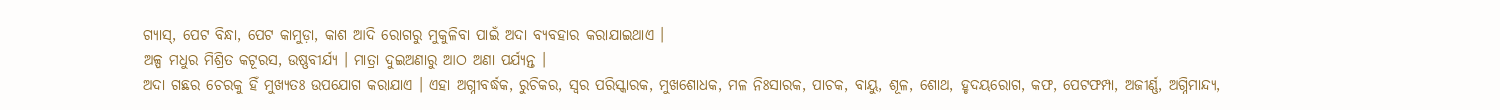ଗ୍ୟାସ୍, ପେଟ ବିନ୍ଧା, ପେଟ କାମୁଡ଼ା, କାଶ ଆଦି ରୋଗରୁ ମୁକୁଳିବା ପାଇଁ ଅଦା ବ୍ୟବ‌ହାର କରାଯାଇଥାଏ ।
ଅଳ୍ପ ମଧୁର ମିଶ୍ରିତ କଟୂରସ, ଉଷ୍ଣବୀର୍ଯ୍ୟ । ମାତ୍ରା ଦୁଇଅଣାରୁ ଆଠ ଅଣା ପର୍ଯ୍ୟନ୍ତ ।
ଅଦା ଗଛର ଚେରକୁ ହିଁ ମୁଖ୍ୟତଃ ଉପଯୋଗ କରାଯାଏ । ଏହା ଅଗ୍ନୀବର୍ଦ୍ଧକ, ରୁଚିକର, ସ୍ୱର ପରିସ୍କାରକ, ମୁଖଶୋଧକ, ମଳ ନିଃସାରକ, ପାଚକ, ବାୟୁ, ଶୂଳ, ଶୋଥ, ହୃଦୟରୋଗ, କଫ, ପେଟଫମ୍ପା, ଅଜୀର୍ଣ୍ଣ, ଅଗ୍ନିମାନ୍ଦ୍ୟ,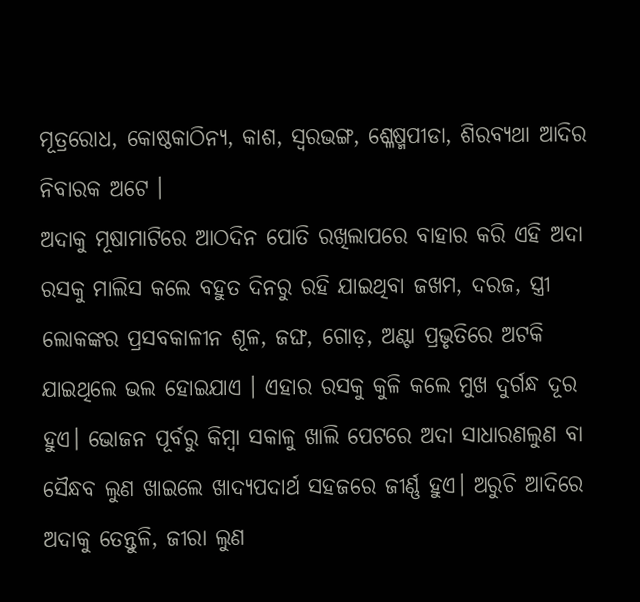ମୂତ୍ରରୋଧ, କୋଷ୍ଠକାଠିନ୍ୟ, କାଶ, ସ୍ୱରଭଙ୍ଗ, ଶ୍ଳେଷ୍ମପୀଡା, ଶିରବ୍ୟଥା ଆଦିର ନିବାରକ ଅଟେ ।
ଅଦାକୁ ମୂଷାମାଟିରେ ଆଠଦିନ ପୋତି ରଖିଲାପରେ ବାହାର କରି ଏହି ଅଦା ରସକୁ ମାଲିସ କଲେ ବହୁତ ଦିନରୁ ରହି ଯାଇଥିବା ଜଖମ, ଦରଜ, ସ୍ତ୍ରୀ ଲୋକଙ୍କର ପ୍ରସବକାଳୀନ ଶୂଳ, ଜଙ୍ଘ, ଗୋଡ଼, ଅଣ୍ଟା ପ୍ରଭୃତିରେ ଅଟକି ଯାଇଥିଲେ ଭଲ ହୋଇଯାଏ । ଏହାର ରସକୁ କୁଳି କଲେ ମୁଖ ଦୁର୍ଗନ୍ଧ ଦୂର ହୁଏ। ଭୋଜନ ପୂର୍ବରୁ କିମ୍ବା ସକାଳୁ ଖାଲି ପେଟରେ ଅଦା ସାଧାରଣଲୁଣ ବା ସୈନ୍ଧବ ଲୁଣ ଖାଇଲେ ଖାଦ୍ୟପଦାର୍ଥ ସହଜରେ ଜୀର୍ଣ୍ଣ ହୁଏ। ଅରୁଚି ଆଦିରେ ଅଦାକୁ ତେନ୍ତୁଳି, ଜୀରା ଲୁଣ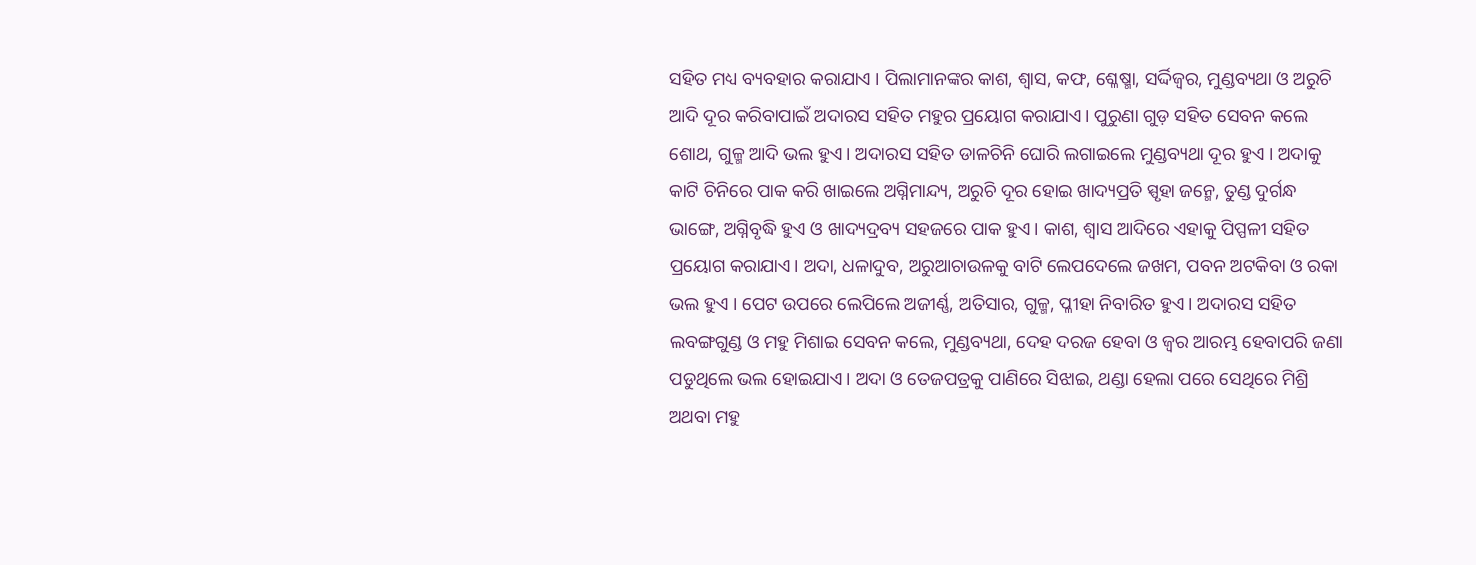ସହିତ ମଧ୍ୟ ବ୍ୟବହାର କରାଯାଏ । ପିଲାମାନଙ୍କର କାଶ, ଶ୍ୱାସ, କଫ, ଶ୍ଳେଷ୍ମା, ସର୍ଦ୍ଦିଜ୍ୱର, ମୁଣ୍ଡବ୍ୟଥା ଓ ଅରୁଚି ଆଦି ଦୂର କରିବାପାଇଁ ଅଦାରସ ସହିତ ମହୁର ପ୍ରୟୋଗ କରାଯାଏ। ପୁରୁଣା ଗୁଡ଼ ସହିତ ସେବନ କଲେ ଶୋଥ, ଗୁଳ୍ମ ଆଦି ଭଲ ହୁଏ। ଅଦାରସ ସହିତ ଡାଳଚିନି ଘୋରି ଲଗାଇଲେ ମୁଣ୍ଡବ୍ୟଥା ଦୂର ହୁଏ । ଅଦାକୁ କାଟି ଚିନିରେ ପାକ କରି ଖାଇଲେ ଅଗ୍ନିମାନ୍ଦ୍ୟ, ଅରୁଚି ଦୂର ହୋଇ ଖାଦ୍ୟପ୍ରତି ସ୍ପୃହା ଜନ୍ମେ, ତୁଣ୍ଡ ଦୁର୍ଗନ୍ଧ ଭାଙ୍ଗେ, ଅଗ୍ନିବୃଦ୍ଧି ହୁଏ ଓ ଖାଦ୍ୟଦ୍ରବ୍ୟ ସହଜରେ ପାକ ହୁଏ। କାଶ, ଶ୍ୱାସ ଆଦିରେ ଏହାକୁ ପିପ୍ପଳୀ ସହିତ ପ୍ରୟୋଗ କରାଯାଏ। ଅଦା, ଧଳାଦୁବ, ଅରୁଆଚାଉଳକୁ ବାଟି ଲେପଦେଲେ ଜଖମ, ପବନ ଅଟକିବା ଓ ରକା ଭଲ ହୁଏ । ପେଟ ଉପରେ ଲେପିଲେ ଅଜୀର୍ଣ୍ଣ, ଅତିସାର, ଗୁଳ୍ମ, ପ୍ଳୀହା ନିବାରିତ ହୁଏ। ଅଦାରସ ସହିତ ଲବଙ୍ଗଗୁଣ୍ଡ ଓ ମହୁ ମିଶାଇ ସେବନ କଲେ, ମୁଣ୍ଡବ୍ୟଥା, ଦେହ ଦରଜ ହେବା ଓ ଜ୍ୱର ଆରମ୍ଭ ହେବାପରି ଜଣା ପଡୁଥିଲେ ଭଲ ହୋଇଯାଏ। ଅଦା ଓ ତେଜପତ୍ରକୁ ପାଣିରେ ସିଝାଇ, ଥଣ୍ଡା ହେଲା ପରେ ସେଥିରେ ମିଶ୍ରି ଅଥବା ମହୁ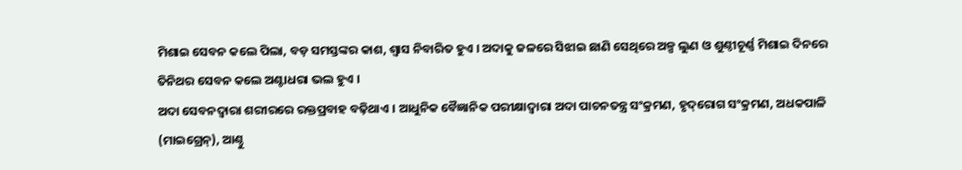ମିଶାଇ ସେବନ କଲେ ପିଲା, ବଡ଼ ସମସ୍ତଙ୍କର କାଶ, ଶ୍ୱାସ ନିବାରିତ ହୁଏ । ଅଦାକୁ ଜଳରେ ସିଝାଇ ଛାଣି ସେଥିରେ ଅଳ୍ପ ଲୁଣ ଓ ଶୁଣ୍ଠୀଚୂର୍ଣ୍ଣ ମିଶାଇ ଦିନରେ ତିନିଥର ସେବନ କଲେ ଅଣ୍ଟାଧରା ଭଲ ହୁଏ ।
ଅଦା ସେବନଦ୍ୱାରା ଶରୀରରେ ରକ୍ତପ୍ରବାହ ବଢ଼ିଥାଏ । ଆଧୁନିକ ବୈଜ୍ଞାନିକ ପରୀକ୍ଷାଦ୍ୱାରା ଅଦା ପାଚନତନ୍ତ୍ର ସଂକ୍ରମଣ, ହୃଦ୍‌ରୋଗ ସଂକ୍ରମଣ, ଅଧକପାଳି (ମାଇଗ୍ରେନ୍), ଆଣ୍ଠୁ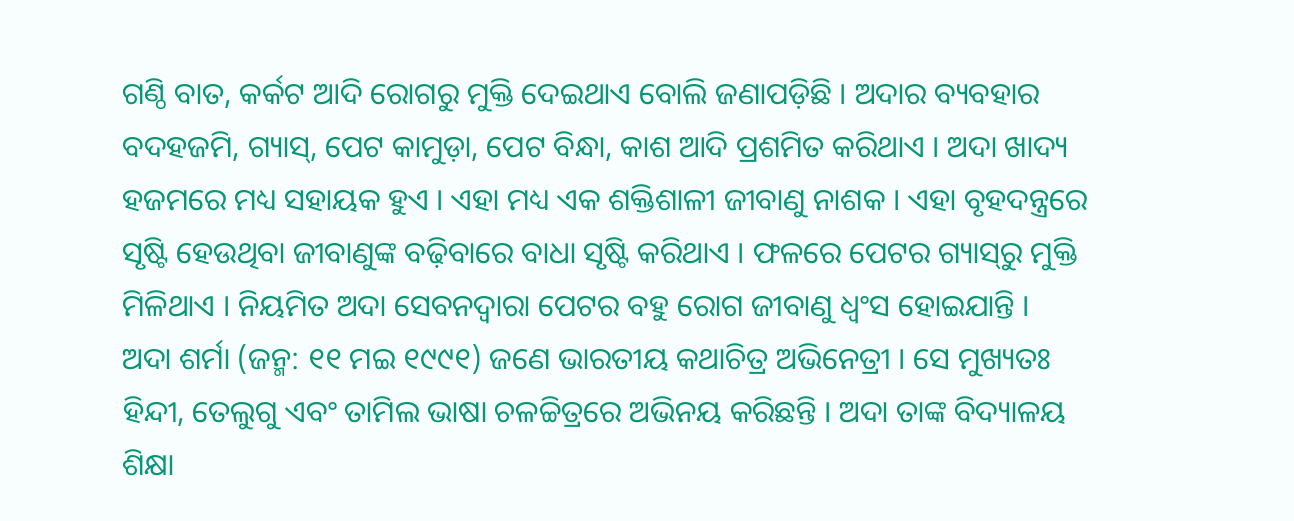ଗଣ୍ଠି ବାତ, କର୍କଟ ଆଦି ରୋଗରୁ ମୁକ୍ତି ଦେଇଥାଏ ବୋଲି ଜଣାପଡ଼ିଛି । ଅଦାର ବ୍ୟବ‌ହାର ବଦ‌ହଜମି, ଗ୍ୟାସ୍, ପେଟ କାମୁଡ଼ା, ପେଟ ବିନ୍ଧା, କାଶ ଆଦି ପ୍ରଶମିତ କରିଥାଏ । ଅଦା ଖାଦ୍ୟ ହଜମରେ ମଧ୍ୟ ସ‌ହାୟକ ହୁଏ । ଏହା ମଧ୍ୟ ଏକ ଶକ୍ତିଶାଳୀ ଜୀବାଣୁ ନାଶକ । ଏହା ବୃହଦନ୍ତ୍ରରେ ସୃଷ୍ଟି ହେଉଥିବା ଜୀବାଣୁଙ୍କ ବଢ଼ିବାରେ ବାଧା ସୃଷ୍ଟି କରିଥାଏ । ଫଳରେ ପେଟର ଗ୍ୟାସ୍‌ରୁ ମୁକ୍ତି ମିଳିଥାଏ । ନିୟମିତ ଅଦା ସେବନଦ୍ୱାରା ପେଟର ବ‌ହୁ ରୋଗ ଜୀବାଣୁ ଧ୍ୱଂସ ହୋଇଯାନ୍ତି ।
ଅଦା ଶର୍ମା (ଜନ୍ମ: ୧୧ ମଇ ୧୯୯୧) ଜଣେ ଭାରତୀୟ କଥାଚିତ୍ର ଅଭିନେତ୍ରୀ । ସେ ମୁଖ୍ୟତଃ ହିନ୍ଦୀ, ତେଲୁଗୁ ଏବଂ ତାମିଲ ଭାଷା ଚଳଚ୍ଚିତ୍ରରେ ଅଭିନୟ କରିଛନ୍ତି । ଅଦା ତାଙ୍କ ବିଦ୍ୟାଳୟ ଶିକ୍ଷା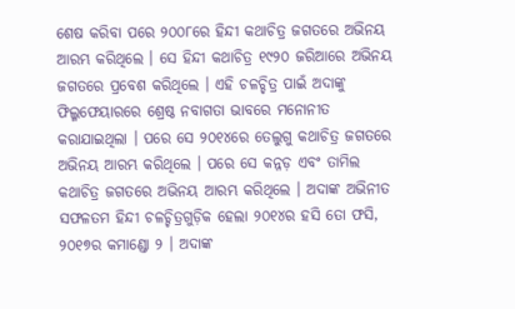ଶେଷ କରିବା ପରେ ୨୦୦୮ରେ ହିନ୍ଦୀ କଥାଚିତ୍ର ଜଗତରେ ଅଭିନୟ ଆରମ୍ଭ କରିଥିଲେ । ସେ ହିନ୍ଦୀ କଥାଚିତ୍ର ୧୯୨୦ ଜରିଆରେ ଅଭିନୟ ଜଗତରେ ପ୍ରବେଶ କରିଥିଲେ । ଏହି ଚଳଚ୍ଚିତ୍ର ପାଇଁ ଅଦାଙ୍କୁ ଫିଲ୍ମ‌ଫେୟାରରେ ଶ୍ରେଷ୍ଠ ନବାଗତା ଭାବରେ ମନୋନୀତ କରାଯାଇଥିଲା । ପରେ ସେ ୨୦୧୪ରେ ତେଲୁଗୁ କଥାଚିତ୍ର ଜଗତରେ ଅଭିନୟ ଆରମ୍ଭ କରିଥିଲେ । ପରେ ସେ କନ୍ନଡ଼ ଏବଂ ତାମିଲ କଥାଚିତ୍ର ଜଗତରେ ଅଭିନୟ ଆରମ୍ଭ କରିଥିଲେ । ଅଦାଙ୍କ ଅଭିନୀତ ସଫଳତମ ହିନ୍ଦୀ ଚଳଚ୍ଚିତ୍ରଗୁଡ଼ିକ ହେଲା ୨୦୧୪ର ହସି ତୋ ଫସି, ୨୦୧୭ର କମାଣ୍ଡୋ ୨ । ଅଦାଙ୍କ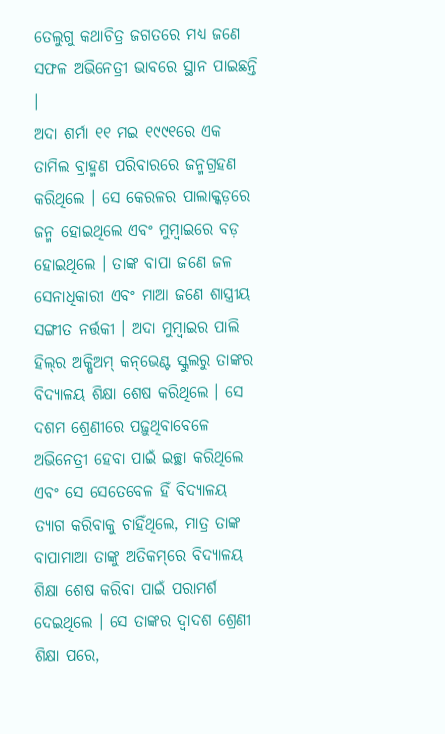ତେଲୁଗୁ କଥାଚିତ୍ର ଜଗତରେ ମଧ୍ୟ ଜଣେ ସଫଳ ଅଭିନେତ୍ରୀ ଭାବରେ ସ୍ଥାନ ପାଇଛନ୍ତି ।
ଅଦା ଶର୍ମା ୧୧ ମଇ ୧୯୯୧ରେ ଏକ ତାମିଲ ବ୍ରାହ୍ମଣ ପରିବାରରେ ଜନ୍ମଗ୍ରହଣ କରିଥିଲେ । ସେ କେରଳର ପାଲାକ୍କଡ଼ରେ ଜନ୍ମ ହୋଇଥିଲେ ଏବଂ ମୁମ୍ବାଇରେ ବଡ଼ ହୋଇଥିଲେ । ତାଙ୍କ ବାପା ଜଣେ ଜଳ ସେନାଧିକାରୀ ଏବଂ ମାଆ ଜଣେ ଶାସ୍ତ୍ରୀୟ ସଙ୍ଗୀତ ନର୍ତ୍ତକୀ । ଅଦା ମୁମ୍ବାଇର ପାଲି ହିଲ୍‌ର ଅକ୍ଷିଅମ୍ କନ୍‌ଭେଣ୍ଟ ସ୍କୁଲ‌ରୁ ତାଙ୍କର ବିଦ୍ୟାଳୟ ଶିକ୍ଷା ଶେଷ କରିଥିଲେ । ସେ ଦଶମ ଶ୍ରେଣୀରେ ପଢ଼ୁଥିବାବେଳେ ଅଭିନେତ୍ରୀ ହେବା ପାଇଁ ଇଚ୍ଛା କରିଥିଲେ ଏବଂ ସେ ସେତେବେଳ ହିଁ ବିଦ୍ୟାଳୟ ତ୍ୟାଗ କରିବାକୁ ଚାହିଁଥିଲେ, ମାତ୍ର ତାଙ୍କ ବାପାମାଆ ତାଙ୍କୁ ଅତିକମ୍‌ରେ ବିଦ୍ୟାଳୟ ଶିକ୍ଷା ଶେଷ କରିବା ପାଇଁ ପରାମର୍ଶ ଦେଇଥିଲେ । ସେ ତାଙ୍କର ଦ୍ୱାଦଶ ଶ୍ରେଣୀ ଶିକ୍ଷା ପରେ,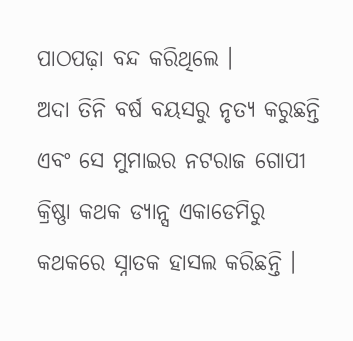ପାଠପଢ଼ା ବନ୍ଦ କରିଥିଲେ ।
ଅଦା ତିନି ବର୍ଷ ବୟସରୁ ନୃତ୍ୟ କରୁଛନ୍ତି ଏବଂ ସେ ମୁମାଇର ନଟରାଜ ଗୋପୀ କ୍ରିଷ୍ଣା କଥକ ଡ୍ୟାନ୍ସ ଏକାଡେମିରୁ କଥକରେ ସ୍ନାତକ ହାସଲ କରିଛନ୍ତି ।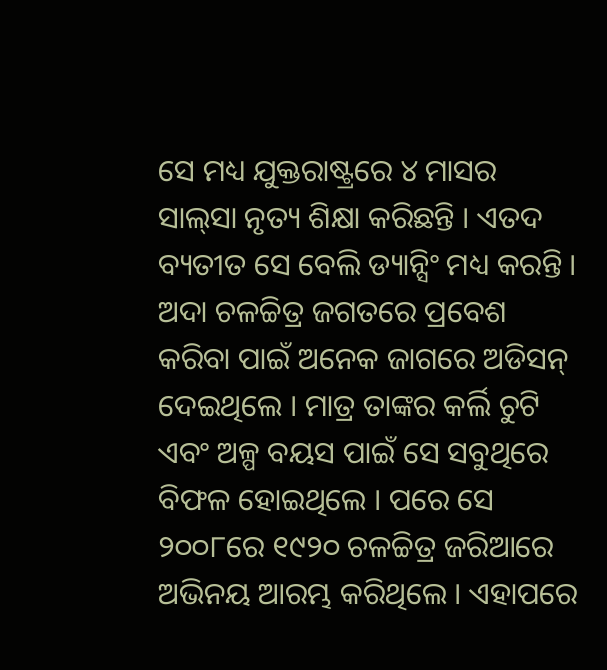ସେ ମଧ୍ୟ ଯୁକ୍ତରାଷ୍ଟ୍ରରେ ୪ ମାସର ସାଲ୍‌ସା ନୃତ୍ୟ ଶିକ୍ଷା କରିଛନ୍ତି । ଏତଦ ବ୍ୟତୀତ ସେ ବେଲି ଡ୍ୟାନ୍ସିଂ ମଧ୍ୟ କରନ୍ତି ।
ଅଦା ଚଳଚ୍ଚିତ୍ର ଜଗତରେ ପ୍ରବେଶ କରିବା ପାଇଁ ଅନେକ ଜାଗରେ ଅଡିସନ୍ ଦେଇଥିଲେ । ମାତ୍ର ତାଙ୍କର କର୍ଲି ଚୁଟି ଏବଂ ଅଳ୍ପ ବୟସ ପାଇଁ ସେ ସବୁଥିରେ ବିଫଳ ହୋଇଥିଲେ । ପରେ ସେ ୨୦୦୮ରେ ୧୯୨୦ ଚଳଚ୍ଚିତ୍ର ଜରିଆରେ ଅଭିନୟ ଆରମ୍ଭ କରିଥିଲେ । ଏହାପରେ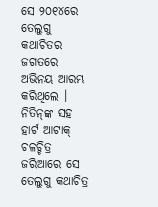ସେ ୨୦୧୪ରେ ତେଲୁଗୁ କଥାଚିତର ଜଗତରେ ଅଭିନୟ ଆରମ୍ଭ କରିଥିଲେ । ନିତିନ୍‌ଙ୍କ ସ‌ହ ହାର୍ଟ ଆଟାକ୍ ଚଳଚ୍ଚିତ୍ର ଜରିଆରେ ସେ ତେଲୁଗୁ କଥାଚିତ୍ର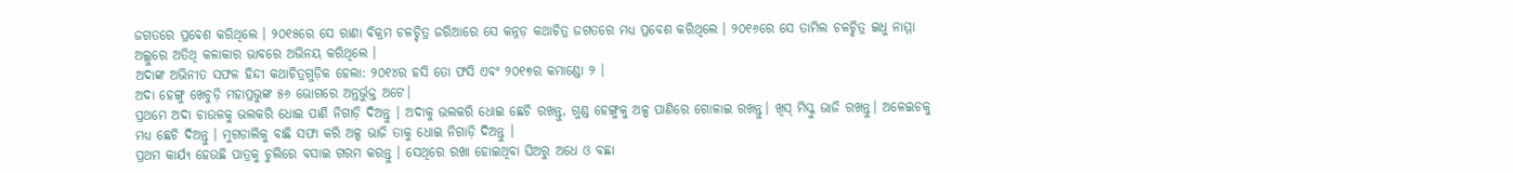ଜଗତରେ ପ୍ରବେଶ କରିଥିଲେ । ୨୦୧୫ରେ ସେ ରାଣା ବିକ୍ରମ ଚଳଚ୍ଚିତ୍ର ଜରିଆରେ ସେ କନ୍ନଡ଼ କଥାଚିତ୍ର ଜଗତରେ ମଧ୍ୟ ପ୍ରବେଶ କରିଥିଲେ । ୨୦୧୬ରେ ସେ ତାମିଲ ଚଳଚ୍ଚିତ୍ର ଇଧୁ ନାମ୍ମା ଅଲ୍ଲୁରେ ଅତିଥି କଳାକାର ଭାବରେ ଅଭିନୟ କରିଥିଲେ ।
ଅଦାଙ୍କ ଅଭିନୀତ ସଫଳ ହିନ୍ଦୀ କଥାଚିତ୍ରଗୁଡ଼ିକ ହେଲା: ୨୦୧୪ର ହସି ତୋ ଫସି ଏବଂ ୨୦୧୭ର କମାଣ୍ଡୋ ୨ ।
ଅଦା ହେଙ୍ଗୁ ଖେଚୁଡ଼ି ମହାପ୍ରଭୁଙ୍କ ୫୬ ଭୋଗରେ ଅନ୍ତର୍ଭୁକ୍ତ ଅଟେ।
ପ୍ରଥମେ ଅଦା ଚାଉଳକୁ ଭଲକରି ଧୋଇ ପାଣି ନିଗାଡ଼ି ଦିଅନ୍ତୁ । ଅଦାକୁ ଭଲକରି ଧୋଇ ଛେଚି ରଖନ୍ତୁ, ଗୁଣ୍ଡ ହେଙ୍ଗୁକୁ ଅଳ୍ପ ପାଣିରେ ଗୋଳାଇ ରଖନ୍ତୁ। ଖିସ୍ ମିସ୍କୁ ଭାଜି ରଖନ୍ତୁ। ଅଳେଇଚକୁ ମଧ୍ୟ ଛେଚି ଦିଅନ୍ତୁ । ମୁଗଡାଲିକୁ ବାଛି ସଫା କରି ଅଳ୍ପ ଭାଜି ତାକୁ ଧୋଇ ନିଗାଡ଼ି ଦିଅନ୍ତୁ ।
ପ୍ରଥମ କାର୍ଯ୍ୟ ହେଉଛି ପାତ୍ରକୁ ଚୁଲିରେ ବସାଇ ଗରମ କରନ୍ତୁ । ସେଥିରେ ରଖା ହୋଇଥିବା ଘିଅରୁ ଅଧେ ଓ ବଛା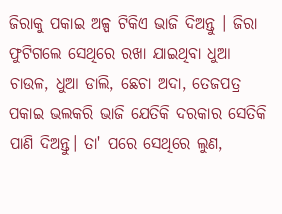ଜିରାକୁ ପକାଇ ଅଳ୍ପ ଟିକିଏ ଭାଜି ଦିଅନ୍ତୁ । ଜିରା ଫୁଟିଗଲେ ସେଥିରେ ରଖା ଯାଇଥିବା ଧୁଆ ଚାଉଳ, ଧୁଆ ଡାଲି, ଛେଚା ଅଦା, ତେଜପତ୍ର ପକାଇ ଭଲକରି ଭାଜି ଯେତିକି ଦରକାର ସେତିକି ପାଣି ଦିଅନ୍ତୁ। ତା' ପରେ ସେଥିରେ ଲୁଣ,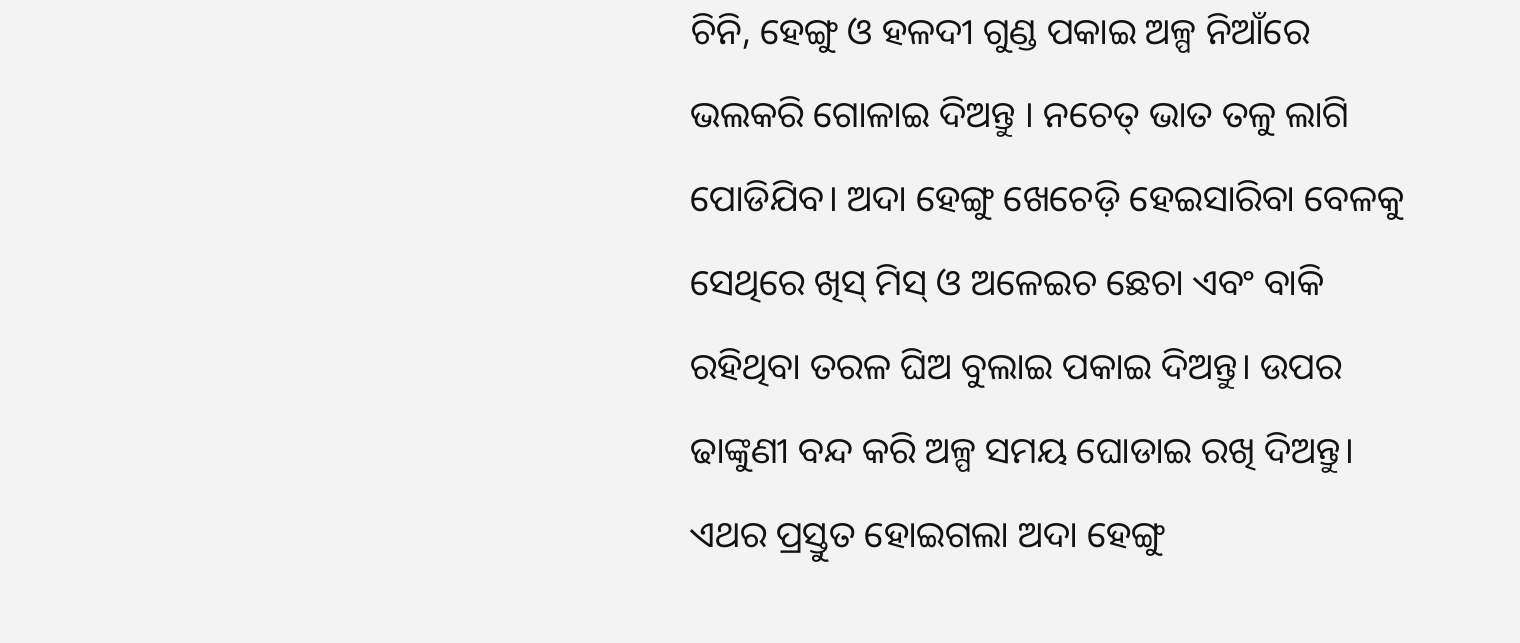ଚିନି, ହେଙ୍ଗୁ ଓ ହଳଦୀ ଗୁଣ୍ଡ ପକାଇ ଅଳ୍ପ ନିଆଁରେ ଭଲକରି ଗୋଳାଇ ଦିଅନ୍ତୁ । ନଚେତ୍ ଭାତ ତଳୁ ଲାଗି ପୋଡିଯିବ। ଅଦା ହେଙ୍ଗୁ ଖେଚେଡ଼ି ହେଇସାରିବା ବେଳକୁ ସେଥିରେ ଖିସ୍ ମିସ୍ ଓ ଅଳେଇଚ ଛେଚା ଏବଂ ବାକି ରହିଥିବା ତରଳ ଘିଅ ବୁଲାଇ ପକାଇ ଦିଅନ୍ତୁ। ଉପର ଢାଙ୍କୁଣୀ ବନ୍ଦ କରି ଅଳ୍ପ ସମୟ ଘୋଡାଇ ରଖି ଦିଅନ୍ତୁ। ଏଥର ପ୍ରସ୍ତୁତ ହୋଇଗଲା ଅଦା ହେଙ୍ଗୁ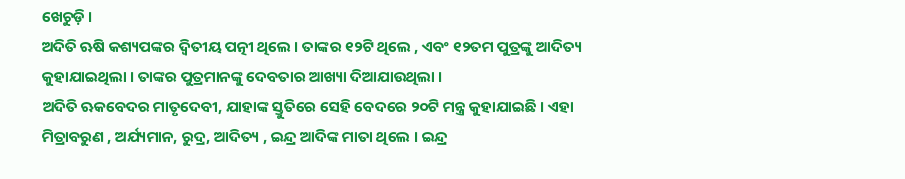ଖେଚୁଡ଼ି ।
ଅଦିତି ଋଷି କଶ୍ୟପଙ୍କର ଦ୍ଵିତୀୟ ପତ୍ନୀ ଥିଲେ । ତାଙ୍କର ୧୨ଟି ଥିଲେ , ଏବଂ ୧୨ତମ ପୁତ୍ରଙ୍କୁ ଆଦିତ୍ୟ କୁହାଯାଇଥିଲା । ତାଙ୍କର ପୁତ୍ରମାନଙ୍କୁ ଦେବତାର ଆଖ୍ୟା ଦିଆଯାଉଥିଲା ।
ଅଦିତି ଋକବେଦର ମାତୃଦେବୀ, ଯାହାଙ୍କ ସ୍ତୁତିରେ ସେହି ବେଦରେ ୨୦ଟି ମନ୍ତ୍ର କୁହାଯାଇଛି । ଏହା ମିତ୍ରାବରୁଣ , ଅର୍ଯ୍ୟମାନ, ରୁଦ୍ର, ଆଦିତ୍ୟ , ଇନ୍ଦ୍ର ଆଦିଙ୍କ ମାତା ଥିଲେ । ଇନ୍ଦ୍ର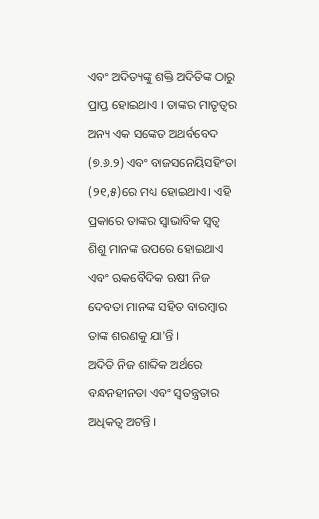ଏବଂ ଅଦିତ୍ୟଙ୍କୁ ଶକ୍ତି ଅଦିତିଙ୍କ ଠାରୁ ପ୍ରାପ୍ତ ହୋଇଥାଏ । ତାଙ୍କର ମାତୃତ୍ବର ଅନ୍ୟ ଏକ ସଙ୍କେତ ଅଥର୍ବବେଦ (୭.୬.୨) ଏବଂ ବାଜସନେୟିସହିଂତା (୨୧,୫)ରେ ମଧ୍ୟ ହୋଇଥାଏ। ଏହି ପ୍ରକାରେ ତାଙ୍କର ସ୍ୱାଭାବିକ ସ୍ୱତ୍ୱ ଶିଶୁ ମାନଙ୍କ ଉପରେ ହୋଇଥାଏ ଏବଂ ଋକବୈଦିକ ଋଷୀ ନିଜ ଦେବତା ମାନଙ୍କ ସହିତ ବାରମ୍ବାର ତାଙ୍କ ଶରଣକୁ ଯା'ନ୍ତି ।
ଅଦିତି ନିଜ ଶାବ୍ଦିକ ଅର୍ଥରେ ବନ୍ଧନହୀନତା ଏବଂ ସ୍ୱତନ୍ତ୍ରତାର ଅଧିକତ୍ଵ ଅଟନ୍ତି ।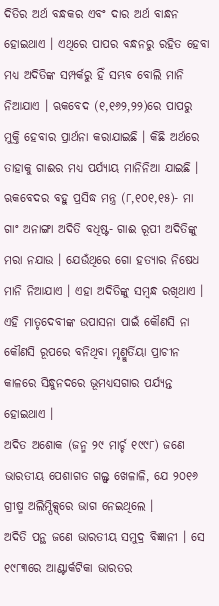ଦିତିର ଅର୍ଥ ବନ୍ଧକର ଏବଂ ଦାର ଅର୍ଥ ବାନ୍ଧନ ହୋଇଥାଏ । ଏଥିରେ ପାପର ବନ୍ଧନରୁ ରହିତ ହେବା ମଧ୍ୟ ଅଦିତିଙ୍କ ସମ୍ପର୍କରୁ ହିଁ ସମ୍ଭବ ବୋଲି ମାନି ନିଆଯାଏ । ଋକବେଦ (୧,୧୬୨,୨୨)ରେ ପାପରୁ ମୁକ୍ତି ହେବାର ପ୍ରାର୍ଥନା କରାଯାଇଛି । କିଛି ଅର୍ଥରେ ତାହାକୁ ଗାଈର ମଧ୍ୟ ପର୍ଯ୍ୟାୟ ମାନିନିଆ ଯାଇଛି । ଋକବେଦର ବହୁ ପ୍ରସିଦ୍ଧ ମନ୍ତ୍ର (୮,୧୦୧,୧୫)- ମା ଗାଂ ଅନାଙ୍ଗା ଅଦିତି ବଧିଷ୍ଟ- ଗାଈ ରୂପୀ ଅଦିତିଙ୍କୁ ମରା ନଯାଉ । ଯେଉଁଥିରେ ଗୋ ହତ୍ୟାର ନିଷେଧ ମାନି ନିଆଯାଏ । ଏହା ଅଦିତିଙ୍କୁ ସମ୍ବନ୍ଧ ରଖିଥାଏ । ଏହି ମାତୃଦେବୀଙ୍କ ଉପାସନା ପାଇଁ କୌଣସି ନା କୌଣସି ରୂପରେ ବନିଥିବା ମୃଣ୍ମୁର୍ତିୟା ପ୍ରାଚୀନ କାଳରେ ସିନ୍ଧୁନଦରେ ଭୂମଧ୍ୟସଗାର ପର୍ଯ୍ୟନ୍ତ ହୋଇଥାଏ ।
ଅଦିତ ଅଶୋକ (ଜନ୍ମ ୨୯ ମାର୍ଚ୍ଚ ୧୯୯୮) ଜଣେ ଭାରତୀୟ ପେଶାଗତ ଗଲ୍ଫ୍ ଖେଳାଳି, ଯେ ୨୦୧୬ ଗ୍ରୀଷ୍ମ ଅଲିମ୍ପିକ୍ସ୍‌ରେ ଭାଗ ନେଇଥିଲେ ।
ଅଦିତି ପନ୍ଥ ଜଣେ ଭାରତୀୟ ସମୁଦ୍ର ବିଜ୍ଞାନୀ । ସେ ୧୯୮୩ରେ ଆଣ୍ଟାର୍କଟିକା ଭାରତର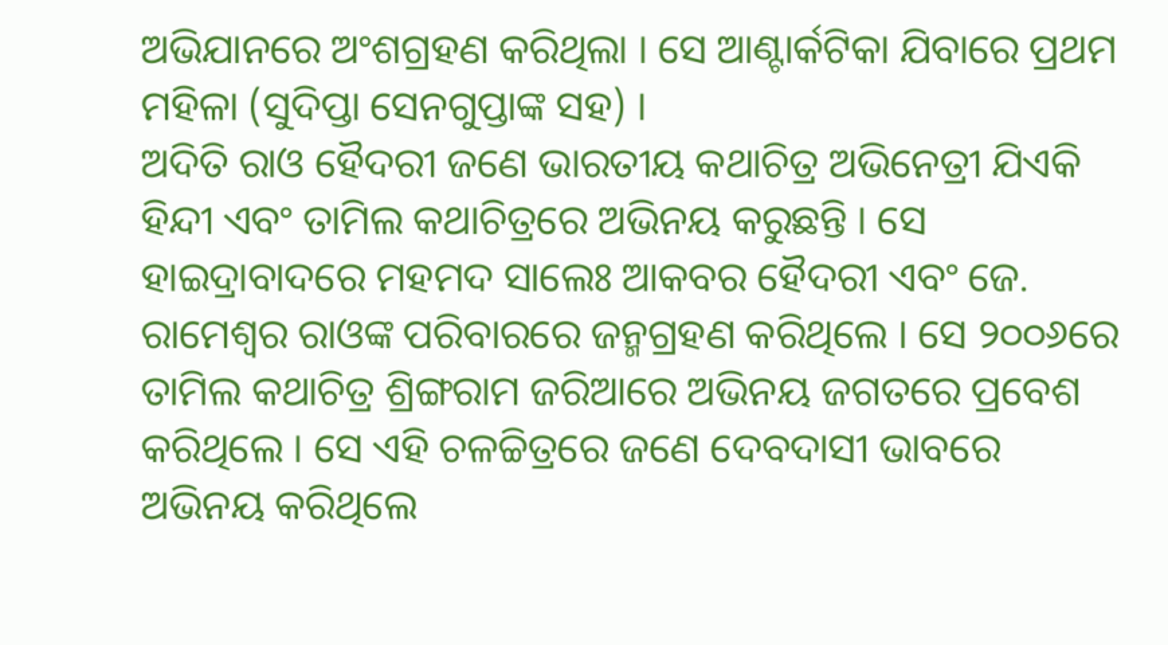ଅଭିଯାନରେ ଅଂଶଗ୍ରହଣ କରିଥିଲା । ସେ ଆଣ୍ଟାର୍କଟିକା ଯିବାରେ ପ୍ରଥମ ମହିଳା (ସୁଦିପ୍ତା ସେନଗୁପ୍ତାଙ୍କ ସହ) ।
ଅଦିତି ରାଓ ହୈଦରୀ ଜଣେ ଭାରତୀୟ କଥାଚିତ୍ର ଅଭିନେତ୍ରୀ ଯିଏକି ହିନ୍ଦୀ ଏବଂ ତାମିଲ କଥାଚିତ୍ରରେ ଅଭିନୟ କରୁଛନ୍ତି । ସେ ହାଇଦ୍ରାବାଦରେ ମହମଦ ସାଲେଃ ଆକବର ହୈଦରୀ ଏବଂ ଜେ. ରାମେଶ୍ୱର ରାଓଙ୍କ ପରିବାରରେ ଜନ୍ମଗ୍ରହଣ କରିଥିଲେ । ସେ ୨୦୦୬ରେ ତାମିଲ କଥାଚିତ୍ର ଶ୍ରିଙ୍ଗରାମ ଜରିଆରେ ଅଭିନୟ ଜଗତରେ ପ୍ରବେଶ କରିଥିଲେ । ସେ ଏହି ଚଳଚ୍ଚିତ୍ରରେ ଜଣେ ଦେବଦାସୀ ଭାବରେ ଅଭିନୟ କରିଥିଲେ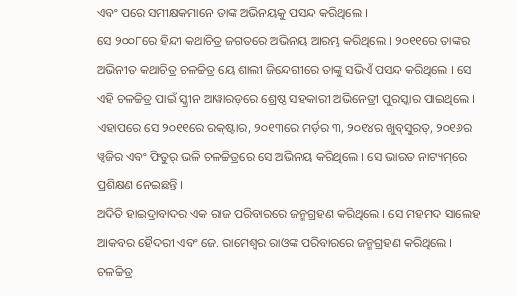ଏବଂ ପରେ ସମୀକ୍ଷକମାନେ ତାଙ୍କ ଅଭିନୟକୁ ପସନ୍ଦ କରିଥିଲେ ।
ସେ ୨୦୦୮ରେ ହିନ୍ଦୀ କଥାଚିତ୍ର ଜଗତରେ ଅଭିନୟ ଆରମ୍ଭ କରିଥିଲେ । ୨୦୧୧ରେ ତାଙ୍କର ଅଭିନୀତ କଥାଚିତ୍ର ଚଳଚ୍ଚିତ୍ର ୟେ ଶାଲୀ ଜିନ୍ଦେଗୀରେ ତାଙ୍କୁ ସଭିଏଁ ପସନ୍ଦ କରିଥିଲେ । ସେ ଏହି ଚଳଚ୍ଚିତ୍ର ପାଇଁ ସ୍କ୍ରୀନ ଆୱାରଡ଼ରେ ଶ୍ରେଷ୍ଠ ସ‌ହକାରୀ ଅଭିନେତ୍ରୀ ପୁରସ୍କାର ପାଇଥିଲେ । ଏହାପରେ ସେ ୨୦୧୧ରେ ରକ୍‌ଷ୍ଟାର, ୨୦୧୩ରେ ମର୍ଡ଼ର ୩, ୨୦୧୪ର ଖୁବ୍‌ସୁରତ୍, ୨୦୧୬ର ୱ୍ୱଜିର ଏବଂ ଫିତୁର୍ ଭଳି ଚଳଚ୍ଚିତ୍ରରେ ସେ ଅଭିନୟ କରିଥିଲେ । ସେ ଭାରତ ନାଟ୍ୟମ୍‌ରେ ପ୍ରଶିକ୍ଷଣ ନେଇଛନ୍ତି ।
ଅଦିତି ହାଇଦ୍ରାବାଦର ଏକ ରାଜ ପରିବାରରେ ଜନ୍ମଗ୍ରହଣ କରିଥିଲେ । ସେ ମହମଦ ସାଲେହ ଆକବର ହୈଦରୀ ଏବଂ ଜେ. ରାମେଶ୍ୱର ରାଓଙ୍କ ପରିବାରରେ ଜନ୍ମଗ୍ରହଣ କରିଥିଲେ । ଚଳଚ୍ଚିତ୍ର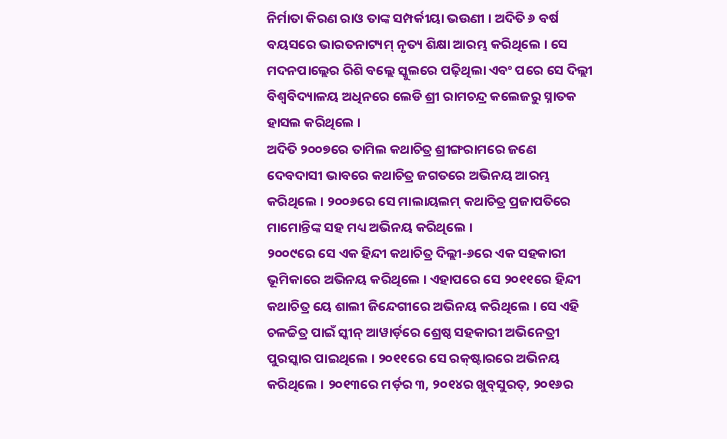ନିର୍ମାତା କିରଣ ରାଓ ତାଙ୍କ ସମ୍ପର୍କୀୟା ଭଉଣୀ । ଅଦିତି ୬ ବର୍ଷ ବୟସରେ ଭାରତନାଟ୍ୟମ୍ ନୃତ୍ୟ ଶିକ୍ଷା ଆରମ୍ଭ କରିଥିଲେ । ସେ ମଦନପାଲ୍ଲେର ରିଶି ବଲ୍ଲେ ସ୍କୁଲରେ ପଢ଼ିଥିଲା ଏବଂ ପରେ ସେ ଦିଲ୍ଲୀ ବିଶ୍ୱବିଦ୍ୟାଳୟ ଅଧିନରେ ଲେଡି ଶ୍ରୀ ରାମଚନ୍ଦ୍ର କଲେଜରୁ ସ୍ନାତକ ହାସଲ କରିଥିଲେ ।
ଅଦିତି ୨୦୦୭ରେ ତାମିଲ କଥାଚିତ୍ର ଶ୍ରୀଙ୍ଗରାମରେ ଜଣେ ଦେବଦାସୀ ଭାବରେ କଥାଚିତ୍ର ଜଗତରେ ଅଭିନୟ ଆରମ୍ଭ କରିଥିଲେ । ୨୦୦୬ରେ ସେ ମାଲାୟଲମ୍ କଥାଚିତ୍ର ପ୍ରଜାପତିରେ ମାମୋନ୍ତିଙ୍କ ସ‌ହ ମଧ୍ୟ ଅଭିନୟ କରିଥିଲେ ।
୨୦୦୯ରେ ସେ ଏକ ହିନ୍ଦୀ କଥାଚିତ୍ର ଦିଲ୍ଲୀ-୬ରେ ଏକ ସ‌ହକାରୀ ଭୂମିକାରେ ଅଭିନୟ କରିଥିଲେ । ଏହାପରେ ସେ ୨୦୧୧ରେ ହିନ୍ଦୀ କଥାଚିତ୍ର ୟେ ଶାଲୀ ଜିନ୍ଦେଗୀରେ ଅଭିନୟ କରିଥିଲେ । ସେ ଏହି ଚଳଚ୍ଚିତ୍ର ପାଇଁ ସ୍କୀନ୍ ଆୱାର୍ଡ଼ରେ ଶ୍ରେଷ୍ଠ ସ‌ହକାରୀ ଅଭିନେତ୍ରୀ ପୁରସ୍କାର ପାଇଥିଲେ । ୨୦୧୧ରେ ସେ ରକ୍‌ଷ୍ଟାରରେ ଅଭିନୟ କରିଥିଲେ । ୨୦୧୩ରେ ମର୍ଡ଼ର ୩, ୨୦୧୪ର ଖୁବ୍‌ସୁରତ୍, ୨୦୧୬ର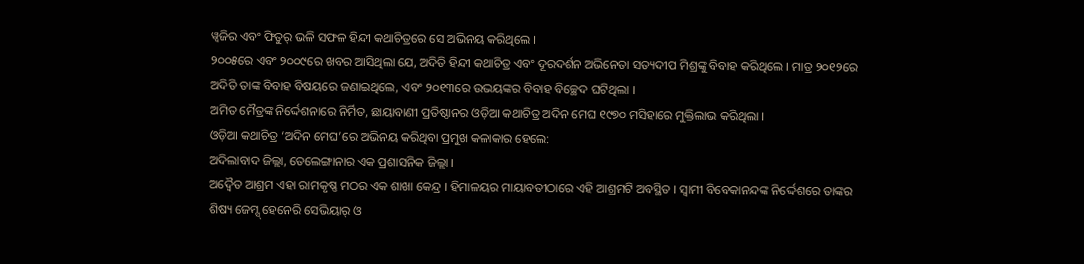ୱ୍ୱଜିର ଏବଂ ଫିତୁର୍ ଭଳି ସଫଳ ହିନ୍ଦୀ କଥାଚିତ୍ରରେ ସେ ଅଭିନୟ କରିଥିଲେ ।
୨୦୦୫ରେ ଏବଂ ୨୦୦୯ରେ ଖବର ଆସିଥିଲା ଯେ, ଅଦିତି ହିନ୍ଦୀ କଥାଚିତ୍ର ଏବଂ ଦୂରଦର୍ଶନ ଅଭିନେତା ସତ୍ୟଦୀପ ମିଶ୍ରଙ୍କୁ ବିବାହ କରିଥିଲେ । ମାତ୍ର ୨୦୧୨ରେ ଅଦିତି ତାଙ୍କ ବିବାହ ବିଷୟରେ ଜଣାଇଥିଲେ, ଏବଂ ୨୦୧୩ରେ ଉଭୟଙ୍କର ବିବାହ ବିଚ୍ଛେଦ ଘଟିଥିଲା ।
ଅମିତ ମୈତ୍ରଙ୍କ ନିର୍ଦ୍ଦେଶନାରେ ନିର୍ମିତ, ଛାୟାବାଣୀ ପ୍ରତିଷ୍ଠାନର ଓଡ଼ିଆ କଥାଚିତ୍ର ଅଦିନ ମେଘ ୧୯୭୦ ମସିହାରେ ମୁକ୍ତିଲାଭ କରିଥିଲା ।
ଓଡ଼ିଆ କଥାଚିତ୍ର ‘ଅଦିନ ମେଘ’ରେ ଅଭିନୟ କରିଥିବା ପ୍ରମୁଖ କଳାକାର ହେଲେ:
ଅଦିଲାବାଦ ଜିଲ୍ଲା, ତେଲେଙ୍ଗାନାର ଏକ ପ୍ରଶାସନିକ ଜିଲ୍ଲା ।
ଅଦ୍ଵୈତ ଆଶ୍ରମ ଏହା ରାମକୃଷ୍ଣ ମଠର ଏକ ଶାଖା କେନ୍ଦ୍ର । ହିମାଳୟର ମାୟାବତୀଠାରେ ଏହି ଆଶ୍ରମଟି ଅବସ୍ଥିତ । ସ୍ଵାମୀ ବିବେକାନନ୍ଦଙ୍କ ନିର୍ଦ୍ଦେଶରେ ତାଙ୍କର ଶିଷ୍ୟ ଜେମ୍ସ୍ ହେନେରି ସେଭିୟାର୍ ଓ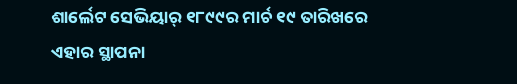ଶାର୍ଲେଟ ସେଭିୟାର୍ ୧୮୯୯ର ମାର୍ଚ ୧୯ ତାରିଖରେ ଏହାର ସ୍ଥାପନା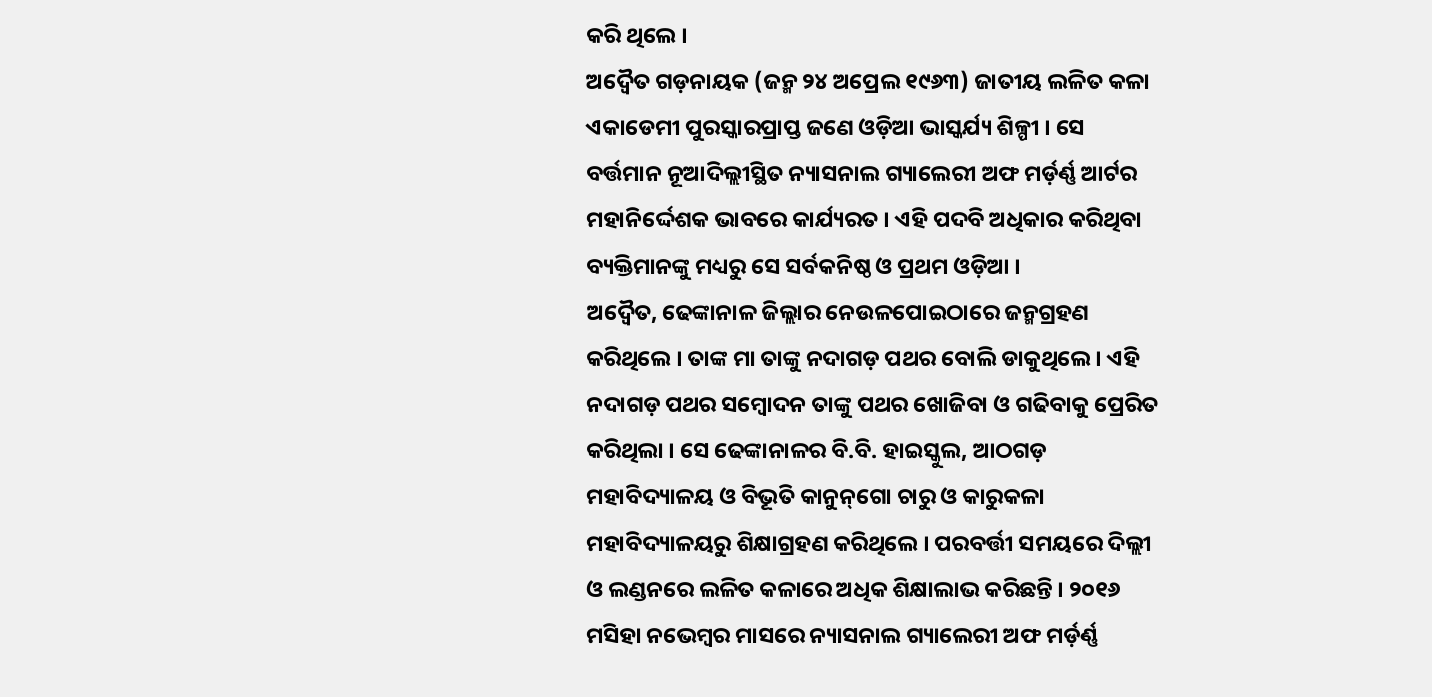କରି ଥିଲେ ।
ଅଦ୍ଵୈତ ଗଡ଼ନାୟକ (ଜନ୍ମ ୨୪ ଅପ୍ରେଲ ୧୯୬୩) ଜାତୀୟ ଲଳିତ କଳା ଏକାଡେମୀ ପୁରସ୍କାରପ୍ରାପ୍ତ ଜଣେ ଓଡ଼ିଆ ଭାସ୍କର୍ଯ୍ୟ ଶିଳ୍ପୀ । ସେ ବର୍ତ୍ତମାନ ନୂଆଦିଲ୍ଲୀସ୍ଥିତ ନ୍ୟାସନାଲ ଗ୍ୟାଲେରୀ ଅଫ ମର୍ଡ଼ର୍ଣ୍ଣ ଆର୍ଟର ମହାନିର୍ଦ୍ଦେଶକ ଭାବରେ କାର୍ଯ୍ୟରତ । ଏହି ପଦବି ଅଧିକାର କରିଥିବା ବ୍ୟକ୍ତିମାନଙ୍କୁ ମଧ୍ୟରୁ ସେ ସର୍ବକନିଷ୍ଠ ଓ ପ୍ରଥମ ଓଡ଼ିଆ ।
ଅଦ୍ଵୈତ, ଢେଙ୍କାନାଳ ଜିଲ୍ଲାର ନେଉଳପୋଇଠାରେ ଜନ୍ମଗ୍ରହଣ କରିଥିଲେ । ତାଙ୍କ ମା ତାଙ୍କୁ ନଦାଗଡ଼ ପଥର ବୋଲି ଡାକୁଥିଲେ । ଏହି ନଦାଗଡ଼ ପଥର ସମ୍ବୋଦନ ତାଙ୍କୁ ପଥର ଖୋଜିବା ଓ ଗଢିବାକୁ ପ୍ରେରିତ କରିଥିଲା । ସେ ଢେଙ୍କାନାଳର ବି.ବି. ହାଇସ୍କୁଲ, ଆଠଗଡ଼ ମହାବିଦ୍ୟାଳୟ ଓ ବିଭୂତି କାନୁନ୍‌ଗୋ ଚାରୁ ଓ କାରୁକଳା ମହାବିଦ୍ୟାଳୟରୁ ଶିକ୍ଷାଗ୍ରହଣ କରିଥିଲେ । ପରବର୍ତ୍ତୀ ସମୟରେ ଦିଲ୍ଲୀ ଓ ଲଣ୍ଡନରେ ଲଳିତ କଳାରେ ଅଧିକ ଶିକ୍ଷାଲାଭ କରିଛନ୍ତି । ୨୦୧୬ ମସିହା ନଭେମ୍ବର ମାସରେ ନ୍ୟାସନାଲ ଗ୍ୟାଲେରୀ ଅଫ ମର୍ଡ଼ର୍ଣ୍ଣ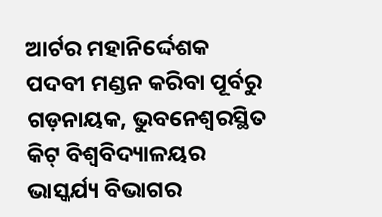ଆର୍ଟର ମହାନିର୍ଦ୍ଦେଶକ ପଦବୀ ମଣ୍ଡନ କରିବା ପୂର୍ବରୁ ଗଡ଼ନାୟକ, ଭୁବନେଶ୍ଵରସ୍ଥିତ କିଟ୍ ବିଶ୍ୱବିଦ୍ୟାଳୟର ଭାସ୍କର୍ଯ୍ୟ ବିଭାଗର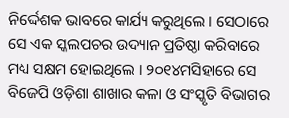ନିର୍ଦ୍ଦେଶକ ଭାବରେ କାର୍ଯ୍ୟ କରୁଥିଲେ । ସେଠାରେ ସେ ଏକ ସ୍କଲପଚର ଉଦ୍ୟାନ ପ୍ରତିଷ୍ଠା କରିବାରେ ମଧ୍ୟ ସକ୍ଷମ ହୋଇଥିଲେ । ୨୦୧୪ମସିହାରେ ସେ ବିଜେପି ଓଡ଼ିଶା ଶାଖାର କଳା ଓ ସଂସ୍କୃତି ବିଭାଗର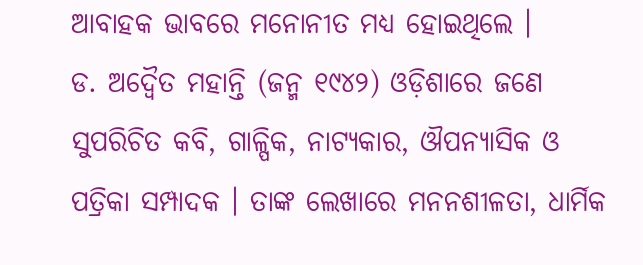ଆବାହକ ଭାବରେ ମନୋନୀତ ମଧ୍ୟ ହୋଇଥିଲେ ।
ଡ. ଅଦ୍ଵୈତ ମହାନ୍ତି (ଜନ୍ମ ୧୯୪୨) ଓଡ଼ିଶାରେ ଜଣେ ସୁପରିଚିତ କବି, ଗାଳ୍ପିକ, ନାଟ୍ୟକାର, ଔପନ୍ୟାସିକ ଓ ପତ୍ରିକା ସମ୍ପାଦକ । ତାଙ୍କ ଲେଖାରେ ମନନଶୀଳତା, ଧାର୍ମିକ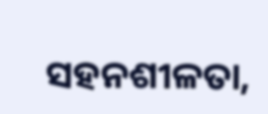ସହନଶୀଳତା,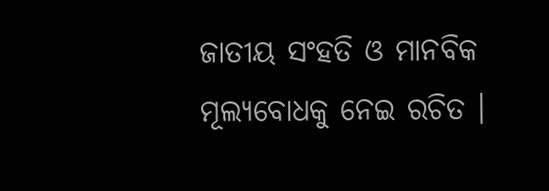ଜାତୀୟ ସଂହତି ଓ ମାନବିକ ମୂଲ୍ୟବୋଧକୁ ନେଇ ରଚିତ ।